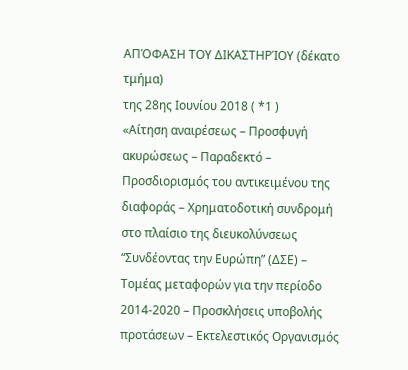ΑΠΌΦΑΣΗ ΤΟΥ ΔΙΚΑΣΤΗΡΊΟΥ (δέκατο τμήμα)
της 28ης Ιουνίου 2018 ( *1 )
«Αίτηση αναιρέσεως – Προσφυγή ακυρώσεως – Παραδεκτό – Προσδιορισμός του αντικειμένου της διαφοράς – Χρηματοδοτική συνδρομή στο πλαίσιο της διευκολύνσεως “Συνδέοντας την Ευρώπη” (ΔΣΕ) – Τομέας μεταφορών για την περίοδο 2014-2020 – Προσκλήσεις υποβολής προτάσεων – Εκτελεστικός Οργανισμός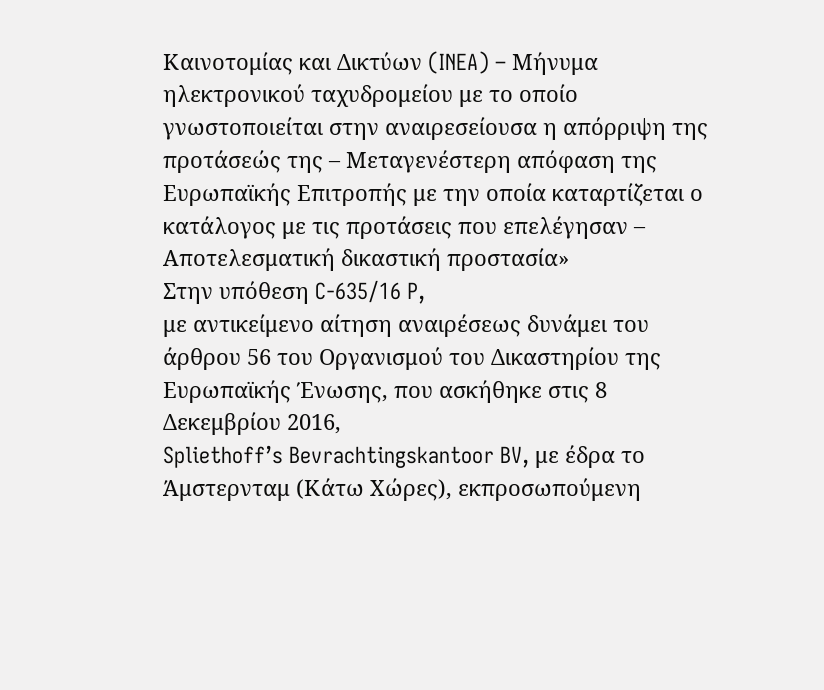Καινοτομίας και Δικτύων (INEA) – Μήνυμα ηλεκτρονικού ταχυδρομείου με το οποίο γνωστοποιείται στην αναιρεσείουσα η απόρριψη της προτάσεώς της – Μεταγενέστερη απόφαση της Ευρωπαϊκής Επιτροπής με την οποία καταρτίζεται ο κατάλογος με τις προτάσεις που επελέγησαν – Αποτελεσματική δικαστική προστασία»
Στην υπόθεση C‑635/16 P,
με αντικείμενο αίτηση αναιρέσεως δυνάμει του άρθρου 56 του Οργανισμού του Δικαστηρίου της Ευρωπαϊκής Ένωσης, που ασκήθηκε στις 8 Δεκεμβρίου 2016,
Spliethoff’s Bevrachtingskantoor BV, με έδρα το Άμστερνταμ (Κάτω Χώρες), εκπροσωπούμενη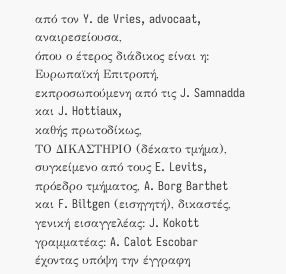από τον Y. de Vries, advocaat,
αναιρεσείουσα,
όπου ο έτερος διάδικος είναι η:
Ευρωπαϊκή Επιτροπή, εκπροσωπούμενη από τις J. Samnadda και J. Hottiaux,
καθής πρωτοδίκως,
ΤΟ ΔΙΚΑΣΤΗΡΙΟ (δέκατο τμήμα),
συγκείμενο από τους E. Levits, πρόεδρο τμήματος, A. Borg Barthet και F. Biltgen (εισηγητή), δικαστές,
γενική εισαγγελέας: J. Kokott
γραμματέας: A. Calot Escobar
έχοντας υπόψη την έγγραφη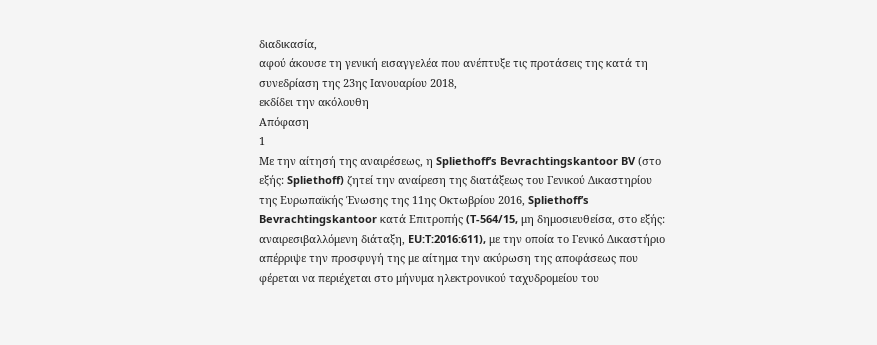διαδικασία,
αφού άκουσε τη γενική εισαγγελέα που ανέπτυξε τις προτάσεις της κατά τη συνεδρίαση της 23ης Ιανουαρίου 2018,
εκδίδει την ακόλουθη
Απόφαση
1
Με την αίτησή της αναιρέσεως, η Spliethoff’s Bevrachtingskantoor BV (στο εξής: Spliethoff) ζητεί την αναίρεση της διατάξεως του Γενικού Δικαστηρίου της Ευρωπαϊκής Ένωσης της 11ης Οκτωβρίου 2016, Spliethoff’s Bevrachtingskantoor κατά Επιτροπής (T‑564/15, μη δημοσιευθείσα, στο εξής: αναιρεσιβαλλόμενη διάταξη, EU:T:2016:611), με την οποία το Γενικό Δικαστήριο απέρριψε την προσφυγή της με αίτημα την ακύρωση της αποφάσεως που φέρεται να περιέχεται στο μήνυμα ηλεκτρονικού ταχυδρομείου του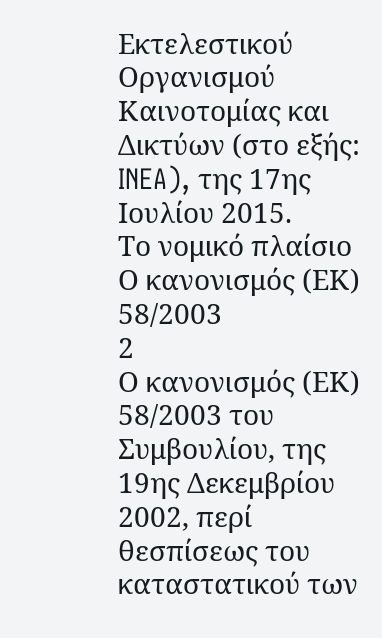Εκτελεστικού Οργανισμού Καινοτομίας και Δικτύων (στο εξής: INEA), της 17ης Ιουλίου 2015.
Το νομικό πλαίσιο
Ο κανονισμός (ΕΚ) 58/2003
2
Ο κανονισμός (ΕΚ) 58/2003 του Συμβουλίου, της 19ης Δεκεμβρίου 2002, περί θεσπίσεως του καταστατικού των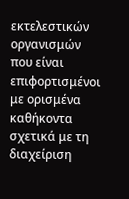εκτελεστικών οργανισμών που είναι επιφορτισμένοι με ορισμένα καθήκοντα σχετικά με τη διαχείριση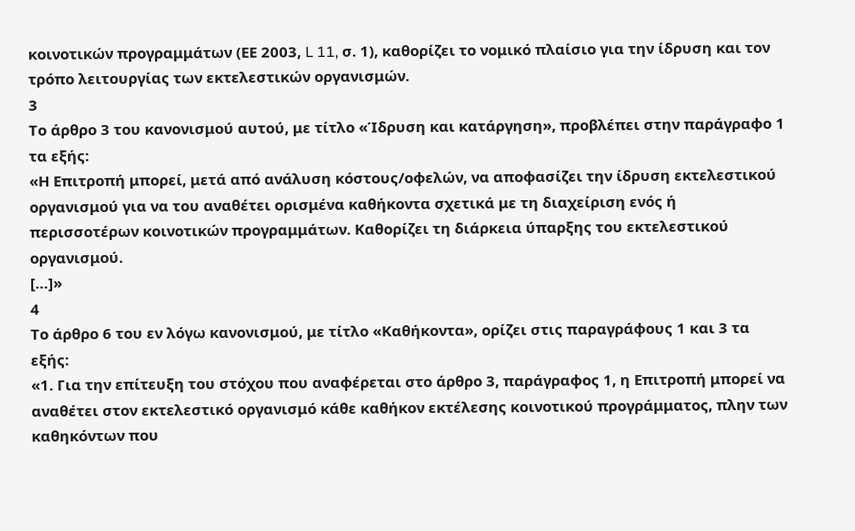κοινοτικών προγραμμάτων (ΕΕ 2003, L 11, σ. 1), καθορίζει το νομικό πλαίσιο για την ίδρυση και τον τρόπο λειτουργίας των εκτελεστικών οργανισμών.
3
Το άρθρο 3 του κανονισμού αυτού, με τίτλο «Ίδρυση και κατάργηση», προβλέπει στην παράγραφο 1 τα εξής:
«Η Επιτροπή μπορεί, μετά από ανάλυση κόστους/οφελών, να αποφασίζει την ίδρυση εκτελεστικού οργανισμού για να του αναθέτει ορισμένα καθήκοντα σχετικά με τη διαχείριση ενός ή περισσοτέρων κοινοτικών προγραμμάτων. Καθορίζει τη διάρκεια ύπαρξης του εκτελεστικού οργανισμού.
[…]»
4
Το άρθρο 6 του εν λόγω κανονισμού, με τίτλο «Καθήκοντα», ορίζει στις παραγράφους 1 και 3 τα εξής:
«1. Για την επίτευξη του στόχου που αναφέρεται στο άρθρο 3, παράγραφος 1, η Επιτροπή μπορεί να αναθέτει στον εκτελεστικό οργανισμό κάθε καθήκον εκτέλεσης κοινοτικού προγράμματος, πλην των καθηκόντων που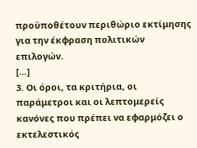προϋποθέτουν περιθώριο εκτίμησης για την έκφραση πολιτικών επιλογών.
[…]
3. Οι όροι, τα κριτήρια, οι παράμετροι και οι λεπτομερείς κανόνες που πρέπει να εφαρμόζει ο εκτελεστικός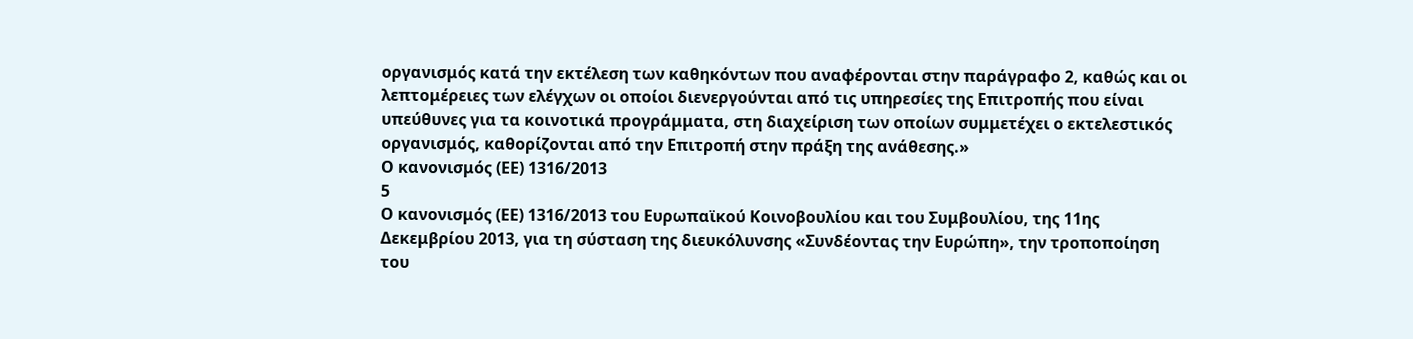οργανισμός κατά την εκτέλεση των καθηκόντων που αναφέρονται στην παράγραφο 2, καθώς και οι λεπτομέρειες των ελέγχων οι οποίοι διενεργούνται από τις υπηρεσίες της Επιτροπής που είναι υπεύθυνες για τα κοινοτικά προγράμματα, στη διαχείριση των οποίων συμμετέχει ο εκτελεστικός οργανισμός, καθορίζονται από την Επιτροπή στην πράξη της ανάθεσης.»
Ο κανονισμός (ΕΕ) 1316/2013
5
Ο κανονισμός (ΕΕ) 1316/2013 του Ευρωπαϊκού Κοινοβουλίου και του Συμβουλίου, της 11ης Δεκεμβρίου 2013, για τη σύσταση της διευκόλυνσης «Συνδέοντας την Ευρώπη», την τροποποίηση του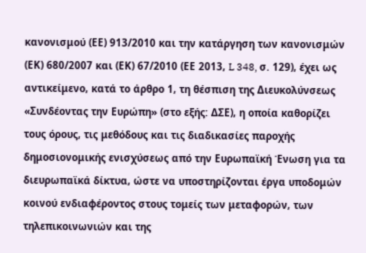κανονισμού (ΕΕ) 913/2010 και την κατάργηση των κανονισμών (ΕΚ) 680/2007 και (ΕΚ) 67/2010 (ΕΕ 2013, L 348, σ. 129), έχει ως αντικείμενο, κατά το άρθρο 1, τη θέσπιση της Διευκολύνσεως «Συνδέοντας την Ευρώπη» (στο εξής: ΔΣΕ), η οποία καθορίζει τους όρους, τις μεθόδους και τις διαδικασίες παροχής δημοσιονομικής ενισχύσεως από την Ευρωπαϊκή Ένωση για τα διευρωπαϊκά δίκτυα, ώστε να υποστηρίζονται έργα υποδομών κοινού ενδιαφέροντος στους τομείς των μεταφορών, των τηλεπικοινωνιών και της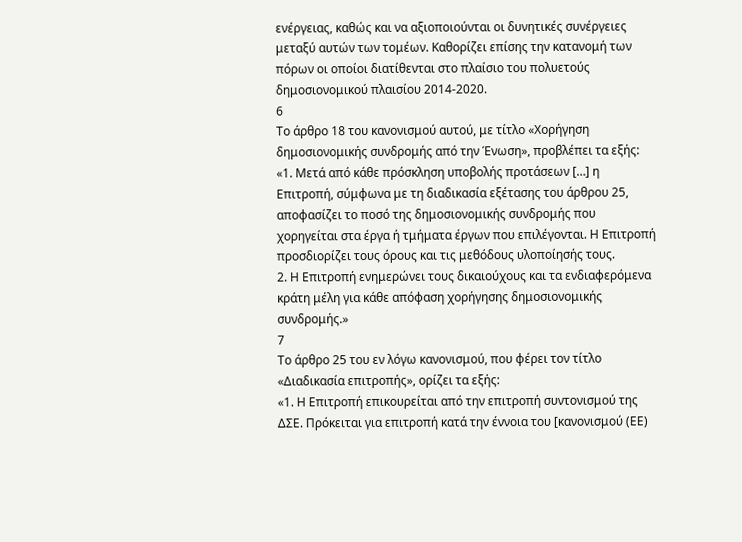ενέργειας, καθώς και να αξιοποιούνται οι δυνητικές συνέργειες μεταξύ αυτών των τομέων. Καθορίζει επίσης την κατανομή των πόρων οι οποίοι διατίθενται στο πλαίσιο του πολυετούς δημοσιονομικού πλαισίου 2014-2020.
6
Το άρθρο 18 του κανονισμού αυτού, με τίτλο «Χορήγηση δημοσιονομικής συνδρομής από την Ένωση», προβλέπει τα εξής:
«1. Μετά από κάθε πρόσκληση υποβολής προτάσεων […] η Επιτροπή, σύμφωνα με τη διαδικασία εξέτασης του άρθρου 25, αποφασίζει το ποσό της δημοσιονομικής συνδρομής που χορηγείται στα έργα ή τμήματα έργων που επιλέγονται. Η Επιτροπή προσδιορίζει τους όρους και τις μεθόδους υλοποίησής τους.
2. Η Επιτροπή ενημερώνει τους δικαιούχους και τα ενδιαφερόμενα κράτη μέλη για κάθε απόφαση χορήγησης δημοσιονομικής συνδρομής.»
7
Το άρθρο 25 του εν λόγω κανονισμού, που φέρει τον τίτλο «Διαδικασία επιτροπής», ορίζει τα εξής:
«1. Η Επιτροπή επικουρείται από την επιτροπή συντονισμού της ΔΣΕ. Πρόκειται για επιτροπή κατά την έννοια του [κανονισμού (ΕΕ)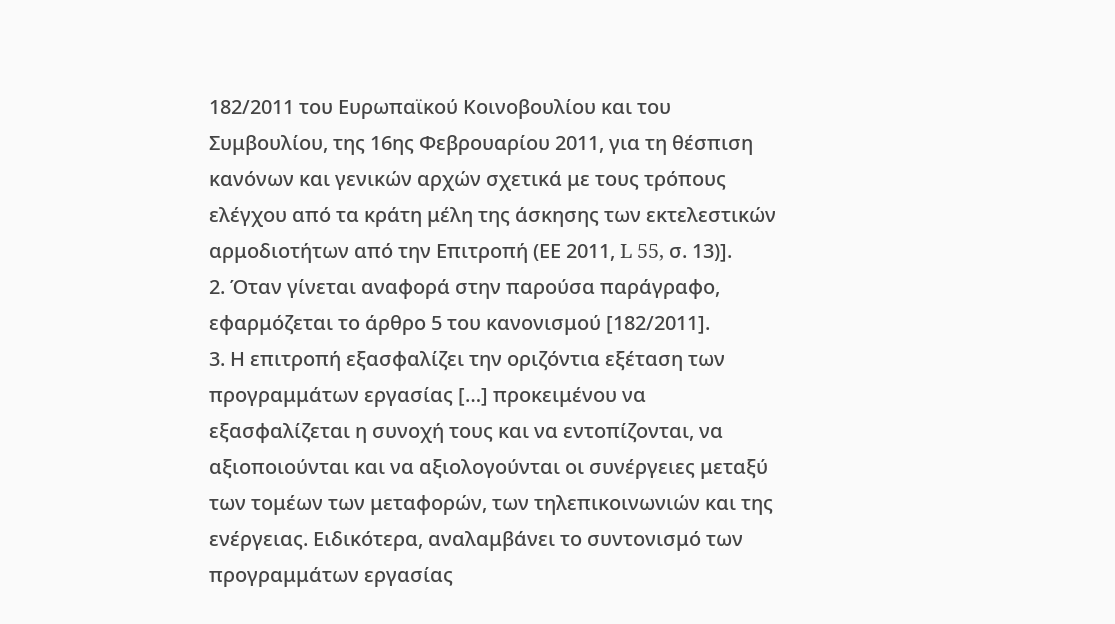182/2011 του Ευρωπαϊκού Κοινοβουλίου και του Συμβουλίου, της 16ης Φεβρουαρίου 2011, για τη θέσπιση κανόνων και γενικών αρχών σχετικά με τους τρόπους ελέγχου από τα κράτη μέλη της άσκησης των εκτελεστικών αρμοδιοτήτων από την Επιτροπή (ΕΕ 2011, L 55, σ. 13)].
2. Όταν γίνεται αναφορά στην παρούσα παράγραφο, εφαρμόζεται το άρθρο 5 του κανονισμού [182/2011].
3. Η επιτροπή εξασφαλίζει την οριζόντια εξέταση των προγραμμάτων εργασίας […] προκειμένου να εξασφαλίζεται η συνοχή τους και να εντοπίζονται, να αξιοποιούνται και να αξιολογούνται οι συνέργειες μεταξύ των τομέων των μεταφορών, των τηλεπικοινωνιών και της ενέργειας. Ειδικότερα, αναλαμβάνει το συντονισμό των προγραμμάτων εργασίας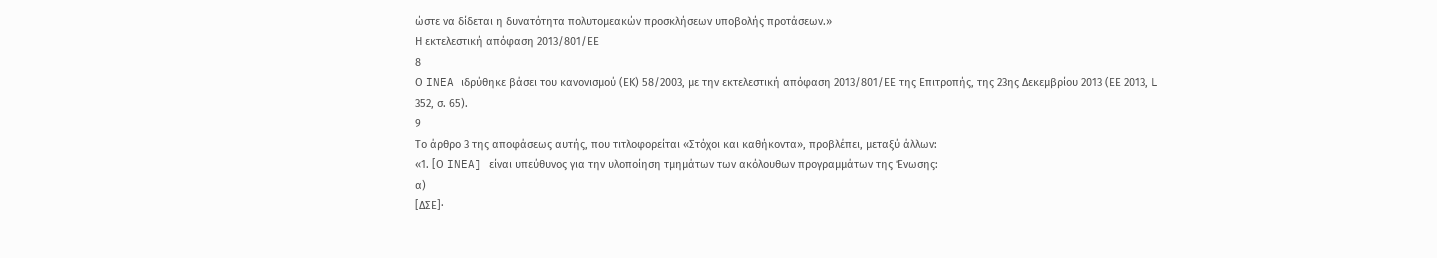ώστε να δίδεται η δυνατότητα πολυτομεακών προσκλήσεων υποβολής προτάσεων.»
Η εκτελεστική απόφαση 2013/801/ΕΕ
8
Ο INEA ιδρύθηκε βάσει του κανονισμού (ΕΚ) 58/2003, με την εκτελεστική απόφαση 2013/801/ΕΕ της Επιτροπής, της 23ης Δεκεμβρίου 2013 (ΕΕ 2013, L 352, σ. 65).
9
Το άρθρο 3 της αποφάσεως αυτής, που τιτλοφορείται «Στόχοι και καθήκοντα», προβλέπει, μεταξύ άλλων:
«1. [Ο INEA] είναι υπεύθυνος για την υλοποίηση τμημάτων των ακόλουθων προγραμμάτων της Ένωσης:
α)
[ΔΣΕ]·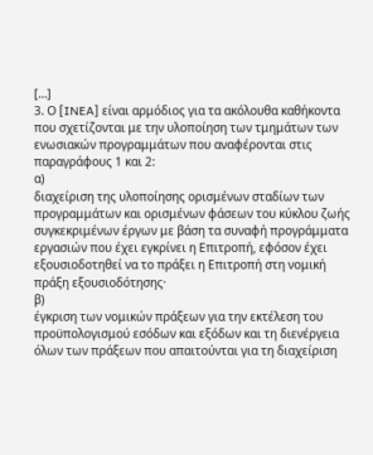[…]
3. Ο [INEA] είναι αρμόδιος για τα ακόλουθα καθήκοντα που σχετίζονται με την υλοποίηση των τμημάτων των ενωσιακών προγραμμάτων που αναφέρονται στις παραγράφους 1 και 2:
α)
διαχείριση της υλοποίησης ορισμένων σταδίων των προγραμμάτων και ορισμένων φάσεων του κύκλου ζωής συγκεκριμένων έργων με βάση τα συναφή προγράμματα εργασιών που έχει εγκρίνει η Επιτροπή, εφόσον έχει εξουσιοδοτηθεί να το πράξει η Επιτροπή στη νομική πράξη εξουσιοδότησης·
β)
έγκριση των νομικών πράξεων για την εκτέλεση του προϋπολογισμού εσόδων και εξόδων και τη διενέργεια όλων των πράξεων που απαιτούνται για τη διαχείριση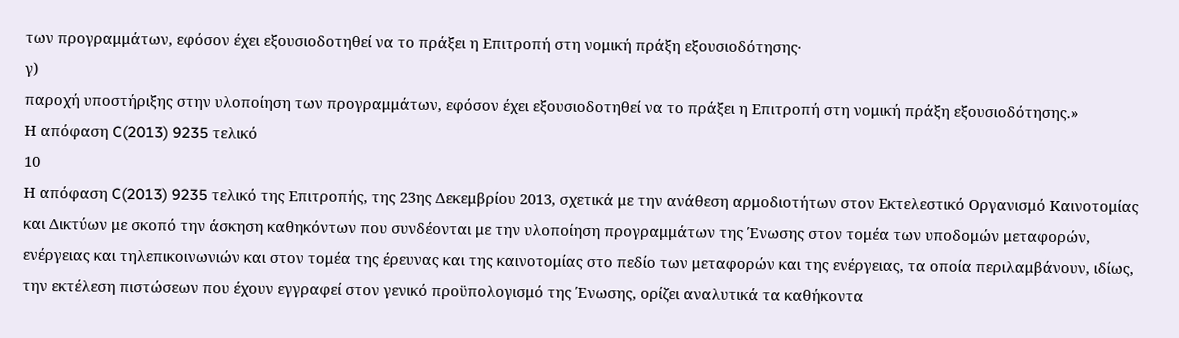των προγραμμάτων, εφόσον έχει εξουσιοδοτηθεί να το πράξει η Επιτροπή στη νομική πράξη εξουσιοδότησης·
γ)
παροχή υποστήριξης στην υλοποίηση των προγραμμάτων, εφόσον έχει εξουσιοδοτηθεί να το πράξει η Επιτροπή στη νομική πράξη εξουσιοδότησης.»
Η απόφαση C(2013) 9235 τελικό
10
Η απόφαση C(2013) 9235 τελικό της Επιτροπής, της 23ης Δεκεμβρίου 2013, σχετικά με την ανάθεση αρμοδιοτήτων στον Εκτελεστικό Οργανισμό Καινοτομίας και Δικτύων με σκοπό την άσκηση καθηκόντων που συνδέονται με την υλοποίηση προγραμμάτων της Ένωσης στον τομέα των υποδομών μεταφορών, ενέργειας και τηλεπικοινωνιών και στον τομέα της έρευνας και της καινοτομίας στο πεδίο των μεταφορών και της ενέργειας, τα οποία περιλαμβάνουν, ιδίως, την εκτέλεση πιστώσεων που έχουν εγγραφεί στον γενικό προϋπολογισμό της Ένωσης, ορίζει αναλυτικά τα καθήκοντα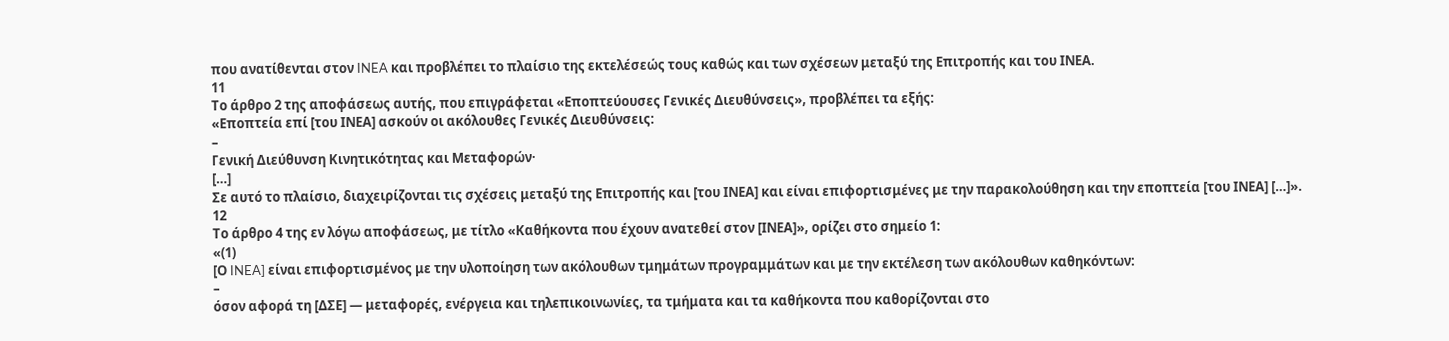που ανατίθενται στον INEA και προβλέπει το πλαίσιο της εκτελέσεώς τους καθώς και των σχέσεων μεταξύ της Επιτροπής και του ΙΝΕΑ.
11
Το άρθρο 2 της αποφάσεως αυτής, που επιγράφεται «Εποπτεύουσες Γενικές Διευθύνσεις», προβλέπει τα εξής:
«Εποπτεία επί [του ΙΝΕΑ] ασκούν οι ακόλουθες Γενικές Διευθύνσεις:
–
Γενική Διεύθυνση Κινητικότητας και Μεταφορών·
[…]
Σε αυτό το πλαίσιο, διαχειρίζονται τις σχέσεις μεταξύ της Επιτροπής και [του ΙΝΕΑ] και είναι επιφορτισμένες με την παρακολούθηση και την εποπτεία [του ΙΝΕΑ] […]».
12
Το άρθρο 4 της εν λόγω αποφάσεως, με τίτλο «Καθήκοντα που έχουν ανατεθεί στον [ΙΝΕΑ]», ορίζει στο σημείο 1:
«(1)
[Ο INEA] είναι επιφορτισμένος με την υλοποίηση των ακόλουθων τμημάτων προγραμμάτων και με την εκτέλεση των ακόλουθων καθηκόντων:
–
όσον αφορά τη [ΔΣΕ] — μεταφορές, ενέργεια και τηλεπικοινωνίες, τα τμήματα και τα καθήκοντα που καθορίζονται στο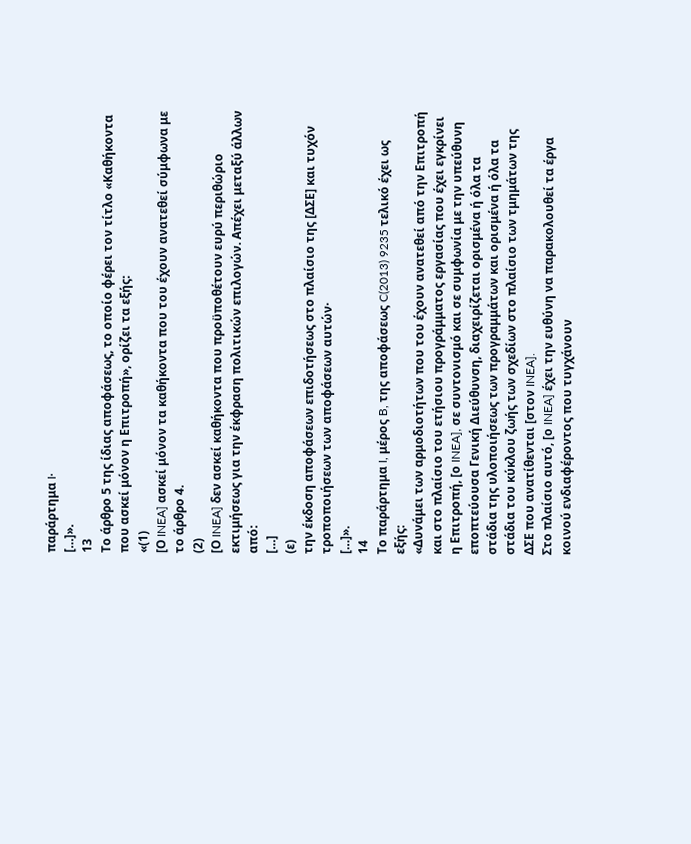παράρτημα I·
[…]».
13
Το άρθρο 5 της ίδιας αποφάσεως, το οποίο φέρει τον τίτλο «Καθήκοντα που ασκεί μόνον η Επιτροπή», ορίζει τα εξής:
«(1)
[Ο INEA] ασκεί μόνον τα καθήκοντα που του έχουν ανατεθεί σύμφωνα με το άρθρο 4.
(2)
[Ο INEA] δεν ασκεί καθήκοντα που προϋποθέτουν ευρύ περιθώριο εκτιμήσεως για την έκφραση πολιτικών επιλογών. Απέχει μεταξύ άλλων από:
[…]
(ε)
την έκδοση αποφάσεων επιδοτήσεως στο πλαίσιο της [ΔΣΕ] και τυχόν τροποποιήσεων των αποφάσεων αυτών·
[…]».
14
Το παράρτημα I, μέρος B, της αποφάσεως C(2013) 9235 τελικό έχει ως εξής:
«Δυνάμει των αρμοδιοτήτων που του έχουν ανατεθεί από την Επιτροπή και στο πλαίσιο του ετήσιου προγράμματος εργασίας που έχει εγκρίνει η Επιτροπή, [ο INEA], σε συντονισμό και σε συμφωνία με την υπεύθυνη εποπτεύουσα Γενική Διεύθυνση, διαχειρίζεται ορισμένα ή όλα τα στάδια της υλοποιήσεως των προγραμμάτων και ορισμένα ή όλα τα στάδια του κύκλου ζωής των σχεδίων στο πλαίσιο των τμημάτων της ΔΣΕ που ανατίθενται [στον INEA].
Στο πλαίσιο αυτό, [ο INEA] έχει την ευθύνη να παρακολουθεί τα έργα κοινού ενδιαφέροντος που τυγχάνουν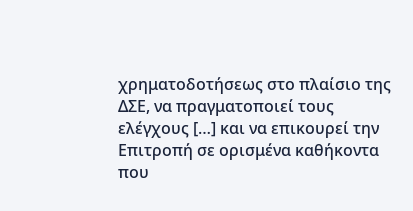χρηματοδοτήσεως στο πλαίσιο της ΔΣΕ, να πραγματοποιεί τους ελέγχους […] και να επικουρεί την Επιτροπή σε ορισμένα καθήκοντα που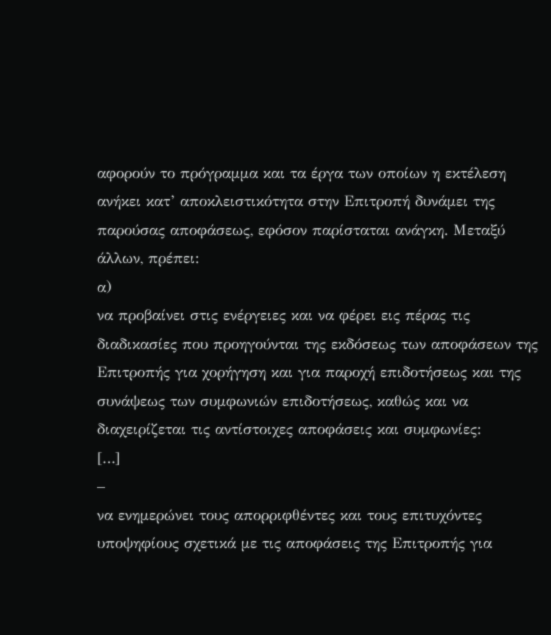αφορούν το πρόγραμμα και τα έργα των οποίων η εκτέλεση ανήκει κατ’ αποκλειστικότητα στην Επιτροπή δυνάμει της παρούσας αποφάσεως, εφόσον παρίσταται ανάγκη. Μεταξύ άλλων, πρέπει:
α)
να προβαίνει στις ενέργειες και να φέρει εις πέρας τις διαδικασίες που προηγούνται της εκδόσεως των αποφάσεων της Επιτροπής για χορήγηση και για παροχή επιδοτήσεως και της συνάψεως των συμφωνιών επιδοτήσεως, καθώς και να διαχειρίζεται τις αντίστοιχες αποφάσεις και συμφωνίες:
[…]
–
να ενημερώνει τους απορριφθέντες και τους επιτυχόντες υποψηφίους σχετικά με τις αποφάσεις της Επιτροπής για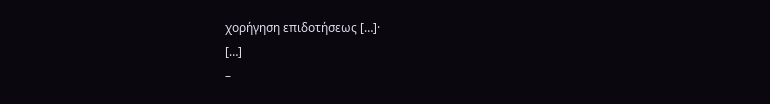χορήγηση επιδοτήσεως […]·
[…]
–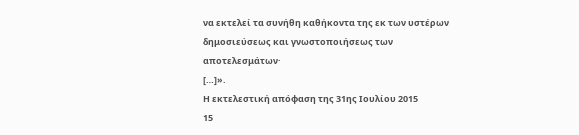να εκτελεί τα συνήθη καθήκοντα της εκ των υστέρων δημοσιεύσεως και γνωστοποιήσεως των αποτελεσμάτων·
[…]».
Η εκτελεστική απόφαση της 31ης Ιουλίου 2015
15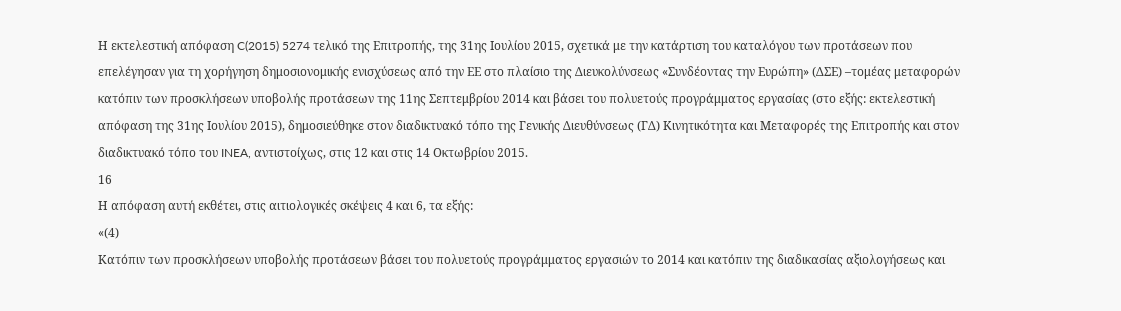Η εκτελεστική απόφαση C(2015) 5274 τελικό της Επιτροπής, της 31ης Ιουλίου 2015, σχετικά με την κατάρτιση του καταλόγου των προτάσεων που επελέγησαν για τη χορήγηση δημοσιονομικής ενισχύσεως από την ΕΕ στο πλαίσιο της Διευκολύνσεως «Συνδέοντας την Ευρώπη» (ΔΣΕ) –τομέας μεταφορών κατόπιν των προσκλήσεων υποβολής προτάσεων της 11ης Σεπτεμβρίου 2014 και βάσει του πολυετούς προγράμματος εργασίας (στο εξής: εκτελεστική απόφαση της 31ης Ιουλίου 2015), δημοσιεύθηκε στον διαδικτυακό τόπο της Γενικής Διευθύνσεως (ΓΔ) Κινητικότητα και Μεταφορές της Επιτροπής και στον διαδικτυακό τόπο του INEA, αντιστοίχως, στις 12 και στις 14 Οκτωβρίου 2015.
16
Η απόφαση αυτή εκθέτει, στις αιτιολογικές σκέψεις 4 και 6, τα εξής:
«(4)
Κατόπιν των προσκλήσεων υποβολής προτάσεων βάσει του πολυετούς προγράμματος εργασιών το 2014 και κατόπιν της διαδικασίας αξιολογήσεως και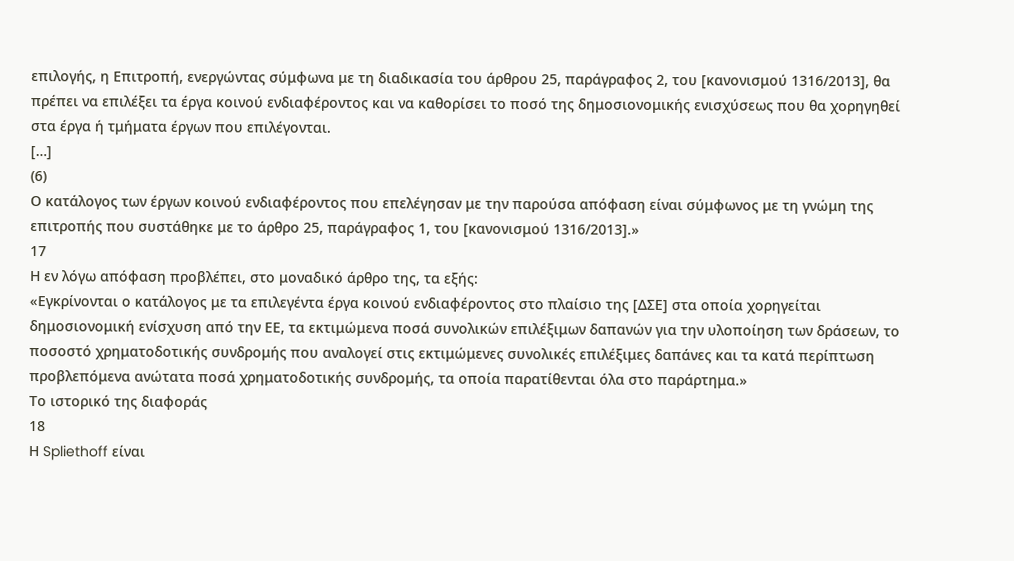επιλογής, η Επιτροπή, ενεργώντας σύμφωνα με τη διαδικασία του άρθρου 25, παράγραφος 2, του [κανονισμού 1316/2013], θα πρέπει να επιλέξει τα έργα κοινού ενδιαφέροντος και να καθορίσει το ποσό της δημοσιονομικής ενισχύσεως που θα χορηγηθεί στα έργα ή τμήματα έργων που επιλέγονται.
[…]
(6)
Ο κατάλογος των έργων κοινού ενδιαφέροντος που επελέγησαν με την παρούσα απόφαση είναι σύμφωνος με τη γνώμη της επιτροπής που συστάθηκε με το άρθρο 25, παράγραφος 1, του [κανονισμού 1316/2013].»
17
Η εν λόγω απόφαση προβλέπει, στο μοναδικό άρθρο της, τα εξής:
«Εγκρίνονται ο κατάλογος με τα επιλεγέντα έργα κοινού ενδιαφέροντος στο πλαίσιο της [ΔΣΕ] στα οποία χορηγείται δημοσιονομική ενίσχυση από την ΕΕ, τα εκτιμώμενα ποσά συνολικών επιλέξιμων δαπανών για την υλοποίηση των δράσεων, το ποσοστό χρηματοδοτικής συνδρομής που αναλογεί στις εκτιμώμενες συνολικές επιλέξιμες δαπάνες και τα κατά περίπτωση προβλεπόμενα ανώτατα ποσά χρηματοδοτικής συνδρομής, τα οποία παρατίθενται όλα στο παράρτημα.»
Το ιστορικό της διαφοράς
18
Η Spliethoff είναι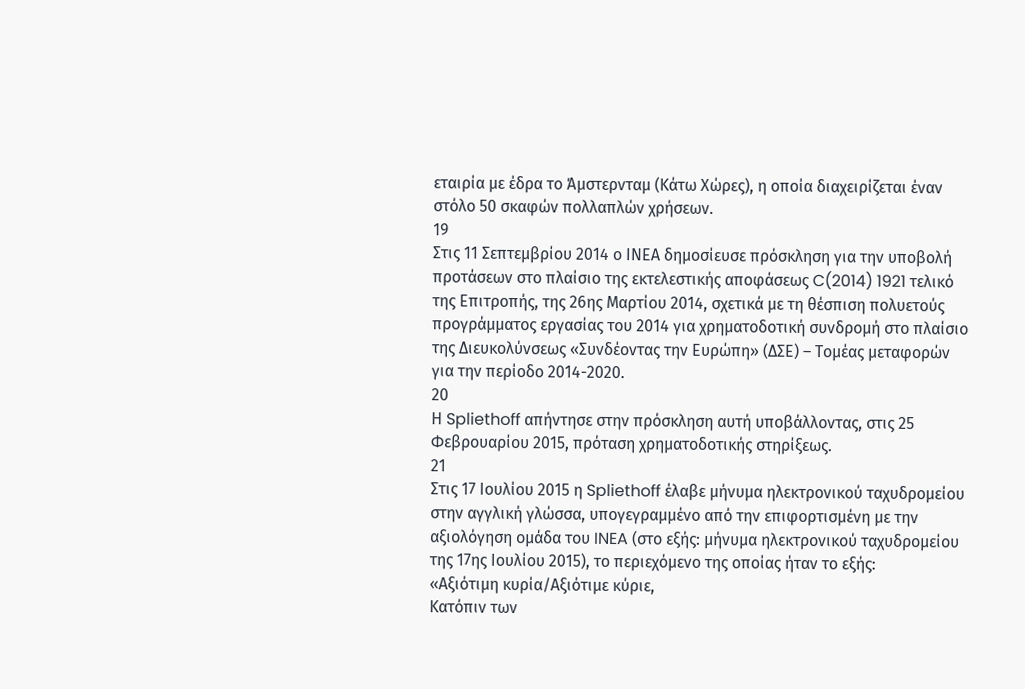εταιρία με έδρα το Άμστερνταμ (Κάτω Χώρες), η οποία διαχειρίζεται έναν στόλο 50 σκαφών πολλαπλών χρήσεων.
19
Στις 11 Σεπτεμβρίου 2014 ο ΙΝΕΑ δημοσίευσε πρόσκληση για την υποβολή προτάσεων στο πλαίσιο της εκτελεστικής αποφάσεως C(2014) 1921 τελικό της Επιτροπής, της 26ης Μαρτίου 2014, σχετικά με τη θέσπιση πολυετούς προγράμματος εργασίας του 2014 για χρηματοδοτική συνδρομή στο πλαίσιο της Διευκολύνσεως «Συνδέοντας την Ευρώπη» (ΔΣΕ) – Τομέας μεταφορών για την περίοδο 2014-2020.
20
Η Spliethoff απήντησε στην πρόσκληση αυτή υποβάλλοντας, στις 25 Φεβρουαρίου 2015, πρόταση χρηματοδοτικής στηρίξεως.
21
Στις 17 Ιουλίου 2015 η Spliethoff έλαβε μήνυμα ηλεκτρονικού ταχυδρομείου στην αγγλική γλώσσα, υπογεγραμμένο από την επιφορτισμένη με την αξιολόγηση ομάδα του INEA (στο εξής: μήνυμα ηλεκτρονικού ταχυδρομείου της 17ης Ιουλίου 2015), το περιεχόμενο της οποίας ήταν το εξής:
«Αξιότιμη κυρία/Αξιότιμε κύριε,
Κατόπιν των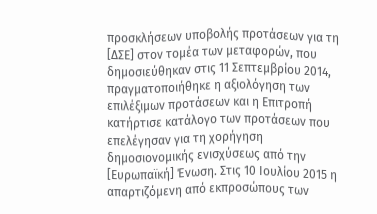προσκλήσεων υποβολής προτάσεων για τη [ΔΣΕ] στον τομέα των μεταφορών, που δημοσιεύθηκαν στις 11 Σεπτεμβρίου 2014, πραγματοποιήθηκε η αξιολόγηση των επιλέξιμων προτάσεων και η Επιτροπή κατήρτισε κατάλογο των προτάσεων που επελέγησαν για τη χορήγηση δημοσιονομικής ενισχύσεως από την [Ευρωπαϊκή] Ένωση. Στις 10 Ιουλίου 2015 η απαρτιζόμενη από εκπροσώπους των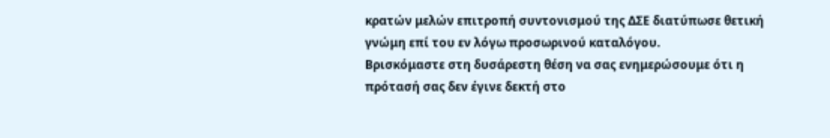κρατών μελών επιτροπή συντονισμού της ΔΣΕ διατύπωσε θετική γνώμη επί του εν λόγω προσωρινού καταλόγου.
Βρισκόμαστε στη δυσάρεστη θέση να σας ενημερώσουμε ότι η πρότασή σας δεν έγινε δεκτή στο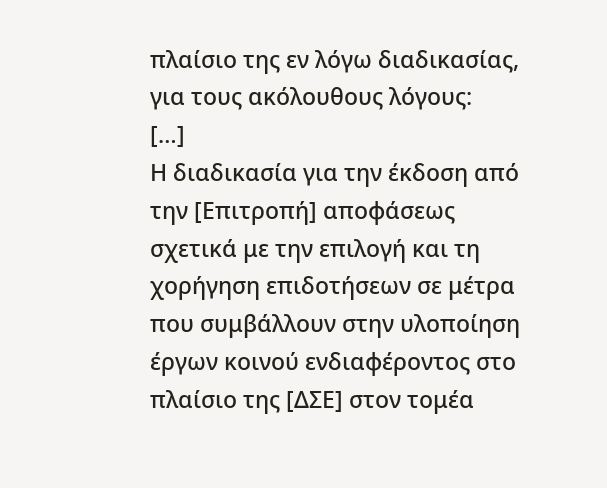πλαίσιο της εν λόγω διαδικασίας, για τους ακόλουθους λόγους:
[…]
Η διαδικασία για την έκδοση από την [Επιτροπή] αποφάσεως σχετικά με την επιλογή και τη χορήγηση επιδοτήσεων σε μέτρα που συμβάλλουν στην υλοποίηση έργων κοινού ενδιαφέροντος στο πλαίσιο της [ΔΣΕ] στον τομέα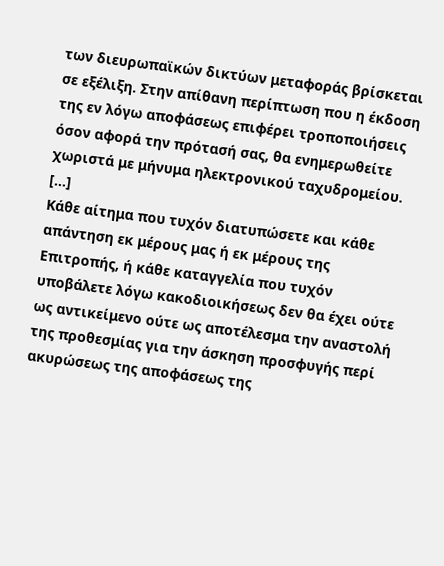των διευρωπαϊκών δικτύων μεταφοράς βρίσκεται σε εξέλιξη. Στην απίθανη περίπτωση που η έκδοση της εν λόγω αποφάσεως επιφέρει τροποποιήσεις όσον αφορά την πρότασή σας, θα ενημερωθείτε χωριστά με μήνυμα ηλεκτρονικού ταχυδρομείου.
[…]
Κάθε αίτημα που τυχόν διατυπώσετε και κάθε απάντηση εκ μέρους μας ή εκ μέρους της Επιτροπής, ή κάθε καταγγελία που τυχόν υποβάλετε λόγω κακοδιοικήσεως δεν θα έχει ούτε ως αντικείμενο ούτε ως αποτέλεσμα την αναστολή της προθεσμίας για την άσκηση προσφυγής περί ακυρώσεως της αποφάσεως της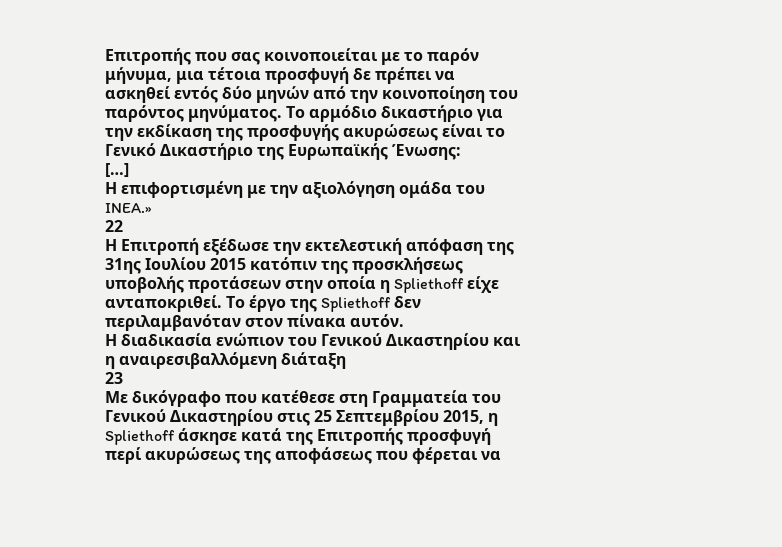Επιτροπής που σας κοινοποιείται με το παρόν μήνυμα, μια τέτοια προσφυγή δε πρέπει να ασκηθεί εντός δύο μηνών από την κοινοποίηση του παρόντος μηνύματος. Το αρμόδιο δικαστήριο για την εκδίκαση της προσφυγής ακυρώσεως είναι το Γενικό Δικαστήριο της Ευρωπαϊκής Ένωσης:
[…]
Η επιφορτισμένη με την αξιολόγηση ομάδα του INEA.»
22
Η Επιτροπή εξέδωσε την εκτελεστική απόφαση της 31ης Ιουλίου 2015 κατόπιν της προσκλήσεως υποβολής προτάσεων στην οποία η Spliethoff είχε ανταποκριθεί. Το έργο της Spliethoff δεν περιλαμβανόταν στον πίνακα αυτόν.
Η διαδικασία ενώπιον του Γενικού Δικαστηρίου και η αναιρεσιβαλλόμενη διάταξη
23
Με δικόγραφο που κατέθεσε στη Γραμματεία του Γενικού Δικαστηρίου στις 25 Σεπτεμβρίου 2015, η Spliethoff άσκησε κατά της Επιτροπής προσφυγή περί ακυρώσεως της αποφάσεως που φέρεται να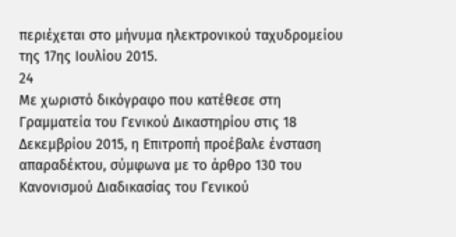περιέχεται στο μήνυμα ηλεκτρονικού ταχυδρομείου της 17ης Ιουλίου 2015.
24
Με χωριστό δικόγραφο που κατέθεσε στη Γραμματεία του Γενικού Δικαστηρίου στις 18 Δεκεμβρίου 2015, η Επιτροπή προέβαλε ένσταση απαραδέκτου, σύμφωνα με το άρθρο 130 του Κανονισμού Διαδικασίας του Γενικού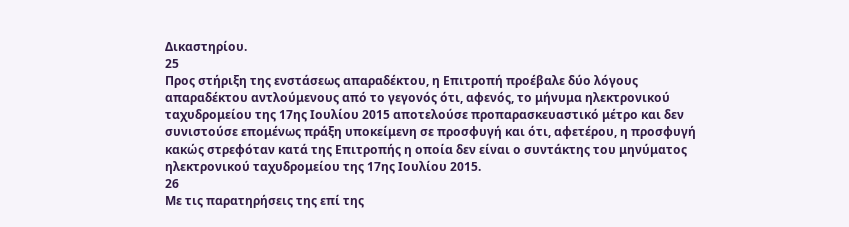Δικαστηρίου.
25
Προς στήριξη της ενστάσεως απαραδέκτου, η Επιτροπή προέβαλε δύο λόγους απαραδέκτου αντλούμενους από το γεγονός ότι, αφενός, το μήνυμα ηλεκτρονικού ταχυδρομείου της 17ης Ιουλίου 2015 αποτελούσε προπαρασκευαστικό μέτρο και δεν συνιστούσε επομένως πράξη υποκείμενη σε προσφυγή και ότι, αφετέρου, η προσφυγή κακώς στρεφόταν κατά της Επιτροπής η οποία δεν είναι ο συντάκτης του μηνύματος ηλεκτρονικού ταχυδρομείου της 17ης Ιουλίου 2015.
26
Με τις παρατηρήσεις της επί της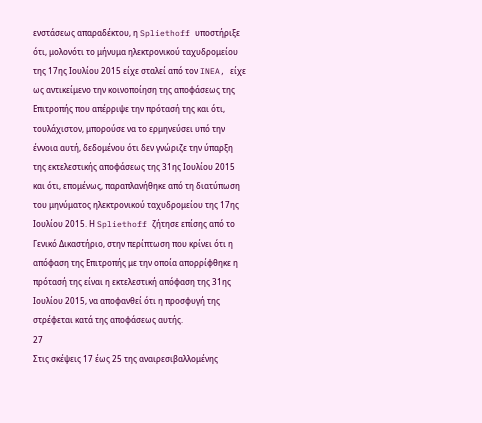ενστάσεως απαραδέκτου, η Spliethoff υποστήριξε ότι, μολονότι το μήνυμα ηλεκτρονικού ταχυδρομείου της 17ης Ιουλίου 2015 είχε σταλεί από τον INEA, είχε ως αντικείμενο την κοινοποίηση της αποφάσεως της Επιτροπής που απέρριψε την πρότασή της και ότι, τουλάχιστον, μπορούσε να το ερμηνεύσει υπό την έννοια αυτή, δεδομένου ότι δεν γνώριζε την ύπαρξη της εκτελεστικής αποφάσεως της 31ης Ιουλίου 2015 και ότι, επομένως, παραπλανήθηκε από τη διατύπωση του μηνύματος ηλεκτρονικού ταχυδρομείου της 17ης Ιουλίου 2015. Η Spliethoff ζήτησε επίσης από το Γενικό Δικαστήριο, στην περίπτωση που κρίνει ότι η απόφαση της Επιτροπής με την οποία απορρίφθηκε η πρότασή της είναι η εκτελεστική απόφαση της 31ης Ιουλίου 2015, να αποφανθεί ότι η προσφυγή της στρέφεται κατά της αποφάσεως αυτής.
27
Στις σκέψεις 17 έως 25 της αναιρεσιβαλλομένης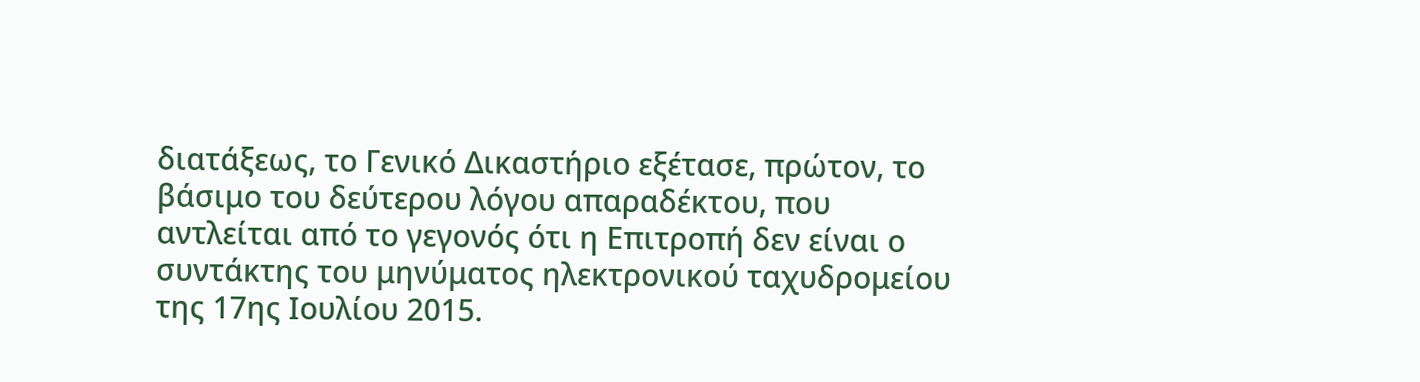διατάξεως, το Γενικό Δικαστήριο εξέτασε, πρώτον, το βάσιμο του δεύτερου λόγου απαραδέκτου, που αντλείται από το γεγονός ότι η Επιτροπή δεν είναι ο συντάκτης του μηνύματος ηλεκτρονικού ταχυδρομείου της 17ης Ιουλίου 2015.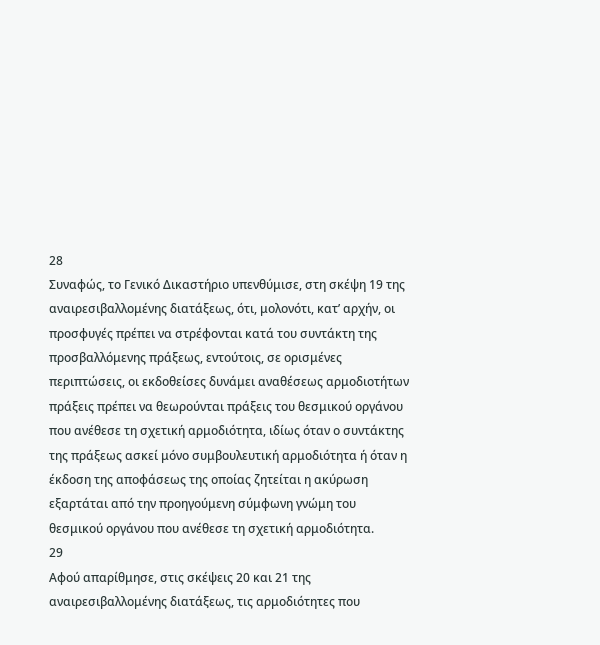28
Συναφώς, το Γενικό Δικαστήριο υπενθύμισε, στη σκέψη 19 της αναιρεσιβαλλομένης διατάξεως, ότι, μολονότι, κατ’ αρχήν, οι προσφυγές πρέπει να στρέφονται κατά του συντάκτη της προσβαλλόμενης πράξεως, εντούτοις, σε ορισμένες περιπτώσεις, οι εκδοθείσες δυνάμει αναθέσεως αρμοδιοτήτων πράξεις πρέπει να θεωρούνται πράξεις του θεσμικού οργάνου που ανέθεσε τη σχετική αρμοδιότητα, ιδίως όταν ο συντάκτης της πράξεως ασκεί μόνο συμβουλευτική αρμοδιότητα ή όταν η έκδοση της αποφάσεως της οποίας ζητείται η ακύρωση εξαρτάται από την προηγούμενη σύμφωνη γνώμη του θεσμικού οργάνου που ανέθεσε τη σχετική αρμοδιότητα.
29
Αφού απαρίθμησε, στις σκέψεις 20 και 21 της αναιρεσιβαλλομένης διατάξεως, τις αρμοδιότητες που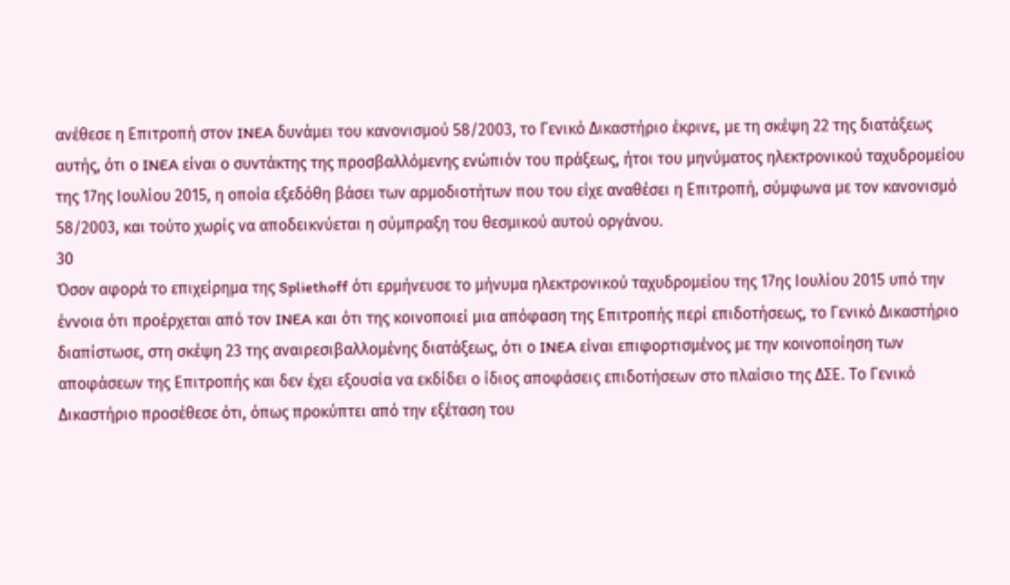ανέθεσε η Επιτροπή στον INEA δυνάμει του κανονισμού 58/2003, το Γενικό Δικαστήριο έκρινε, με τη σκέψη 22 της διατάξεως αυτής, ότι ο INEA είναι ο συντάκτης της προσβαλλόμενης ενώπιόν του πράξεως, ήτοι του μηνύματος ηλεκτρονικού ταχυδρομείου της 17ης Ιουλίου 2015, η οποία εξεδόθη βάσει των αρμοδιοτήτων που του είχε αναθέσει η Επιτροπή, σύμφωνα με τον κανονισμό 58/2003, και τούτο χωρίς να αποδεικνύεται η σύμπραξη του θεσμικού αυτού οργάνου.
30
Όσον αφορά το επιχείρημα της Spliethoff ότι ερμήνευσε το μήνυμα ηλεκτρονικού ταχυδρομείου της 17ης Ιουλίου 2015 υπό την έννοια ότι προέρχεται από τον INEA και ότι της κοινοποιεί μια απόφαση της Επιτροπής περί επιδοτήσεως, το Γενικό Δικαστήριο διαπίστωσε, στη σκέψη 23 της αναιρεσιβαλλομένης διατάξεως, ότι ο INEA είναι επιφορτισμένος με την κοινοποίηση των αποφάσεων της Επιτροπής και δεν έχει εξουσία να εκδίδει ο ίδιος αποφάσεις επιδοτήσεων στο πλαίσιο της ΔΣΕ. Το Γενικό Δικαστήριο προσέθεσε ότι, όπως προκύπτει από την εξέταση του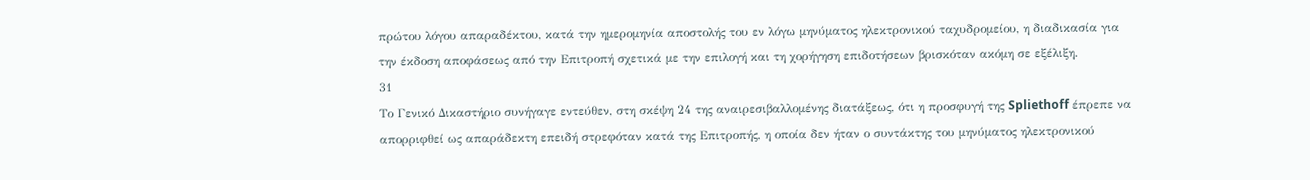πρώτου λόγου απαραδέκτου, κατά την ημερομηνία αποστολής του εν λόγω μηνύματος ηλεκτρονικού ταχυδρομείου, η διαδικασία για την έκδοση αποφάσεως από την Επιτροπή σχετικά με την επιλογή και τη χορήγηση επιδοτήσεων βρισκόταν ακόμη σε εξέλιξη.
31
Το Γενικό Δικαστήριο συνήγαγε εντεύθεν, στη σκέψη 24 της αναιρεσιβαλλομένης διατάξεως, ότι η προσφυγή της Spliethoff έπρεπε να απορριφθεί ως απαράδεκτη επειδή στρεφόταν κατά της Επιτροπής, η οποία δεν ήταν ο συντάκτης του μηνύματος ηλεκτρονικού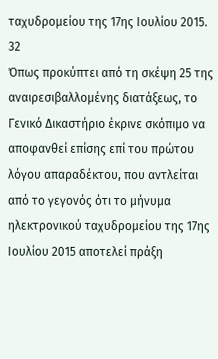ταχυδρομείου της 17ης Ιουλίου 2015.
32
Όπως προκύπτει από τη σκέψη 25 της αναιρεσιβαλλομένης διατάξεως, το Γενικό Δικαστήριο έκρινε σκόπιμο να αποφανθεί επίσης επί του πρώτου λόγου απαραδέκτου, που αντλείται από το γεγονός ότι το μήνυμα ηλεκτρονικού ταχυδρομείου της 17ης Ιουλίου 2015 αποτελεί πράξη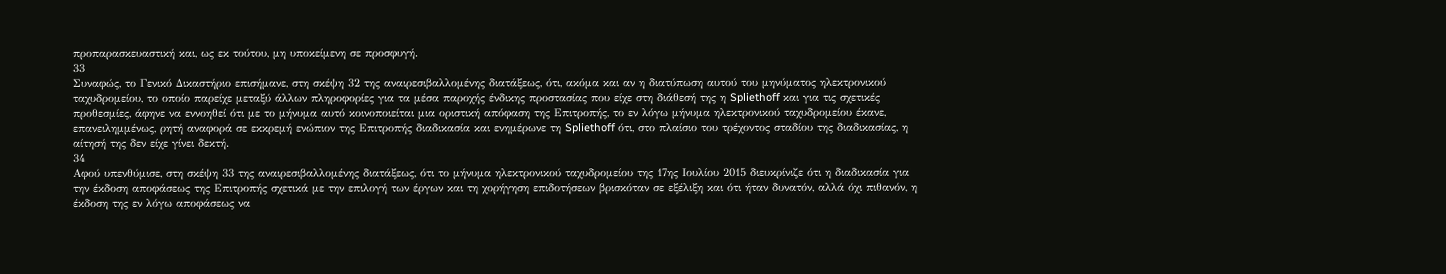προπαρασκευαστική και, ως εκ τούτου, μη υποκείμενη σε προσφυγή.
33
Συναφώς, το Γενικό Δικαστήριο επισήμανε, στη σκέψη 32 της αναιρεσιβαλλομένης διατάξεως, ότι, ακόμα και αν η διατύπωση αυτού του μηνύματος ηλεκτρονικού ταχυδρομείου, το οποίο παρείχε μεταξύ άλλων πληροφορίες για τα μέσα παροχής ένδικης προστασίας που είχε στη διάθεσή της η Spliethoff και για τις σχετικές προθεσμίες, άφηνε να εννοηθεί ότι με το μήνυμα αυτό κοινοποιείται μια οριστική απόφαση της Επιτροπής, το εν λόγω μήνυμα ηλεκτρονικού ταχυδρομείου έκανε, επανειλημμένως, ρητή αναφορά σε εκκρεμή ενώπιον της Επιτροπής διαδικασία και ενημέρωνε τη Spliethoff ότι, στο πλαίσιο του τρέχοντος σταδίου της διαδικασίας, η αίτησή της δεν είχε γίνει δεκτή.
34
Αφού υπενθύμισε, στη σκέψη 33 της αναιρεσιβαλλομένης διατάξεως, ότι το μήνυμα ηλεκτρονικού ταχυδρομείου της 17ης Ιουλίου 2015 διευκρίνιζε ότι η διαδικασία για την έκδοση αποφάσεως της Επιτροπής σχετικά με την επιλογή των έργων και τη χορήγηση επιδοτήσεων βρισκόταν σε εξέλιξη και ότι ήταν δυνατόν, αλλά όχι πιθανόν, η έκδοση της εν λόγω αποφάσεως να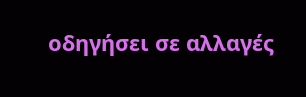οδηγήσει σε αλλαγές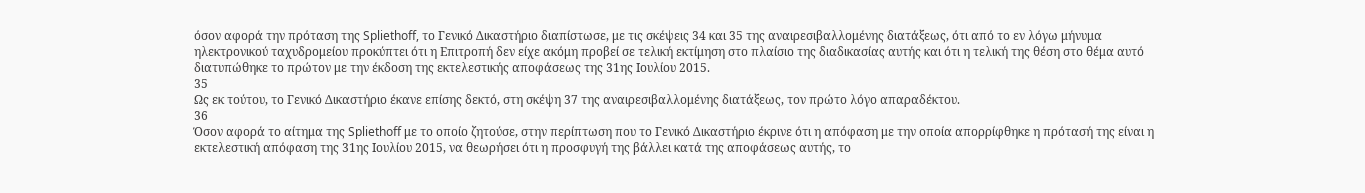όσον αφορά την πρόταση της Spliethoff, το Γενικό Δικαστήριο διαπίστωσε, με τις σκέψεις 34 και 35 της αναιρεσιβαλλομένης διατάξεως, ότι από το εν λόγω μήνυμα ηλεκτρονικού ταχυδρομείου προκύπτει ότι η Επιτροπή δεν είχε ακόμη προβεί σε τελική εκτίμηση στο πλαίσιο της διαδικασίας αυτής και ότι η τελική της θέση στο θέμα αυτό διατυπώθηκε το πρώτον με την έκδοση της εκτελεστικής αποφάσεως της 31ης Ιουλίου 2015.
35
Ως εκ τούτου, το Γενικό Δικαστήριο έκανε επίσης δεκτό, στη σκέψη 37 της αναιρεσιβαλλομένης διατάξεως, τον πρώτο λόγο απαραδέκτου.
36
Όσον αφορά το αίτημα της Spliethoff με το οποίο ζητούσε, στην περίπτωση που το Γενικό Δικαστήριο έκρινε ότι η απόφαση με την οποία απορρίφθηκε η πρότασή της είναι η εκτελεστική απόφαση της 31ης Ιουλίου 2015, να θεωρήσει ότι η προσφυγή της βάλλει κατά της αποφάσεως αυτής, το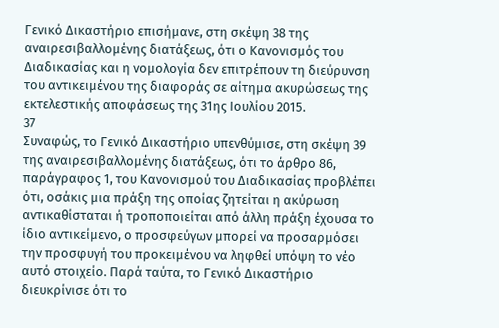Γενικό Δικαστήριο επισήμανε, στη σκέψη 38 της αναιρεσιβαλλομένης διατάξεως, ότι ο Κανονισμός του Διαδικασίας και η νομολογία δεν επιτρέπουν τη διεύρυνση του αντικειμένου της διαφοράς σε αίτημα ακυρώσεως της εκτελεστικής αποφάσεως της 31ης Ιουλίου 2015.
37
Συναφώς, το Γενικό Δικαστήριο υπενθύμισε, στη σκέψη 39 της αναιρεσιβαλλομένης διατάξεως, ότι το άρθρο 86, παράγραφος 1, του Κανονισμού του Διαδικασίας προβλέπει ότι, οσάκις μια πράξη της οποίας ζητείται η ακύρωση αντικαθίσταται ή τροποποιείται από άλλη πράξη έχουσα το ίδιο αντικείμενο, ο προσφεύγων μπορεί να προσαρμόσει την προσφυγή του προκειμένου να ληφθεί υπόψη το νέο αυτό στοιχείο. Παρά ταύτα, το Γενικό Δικαστήριο διευκρίνισε ότι το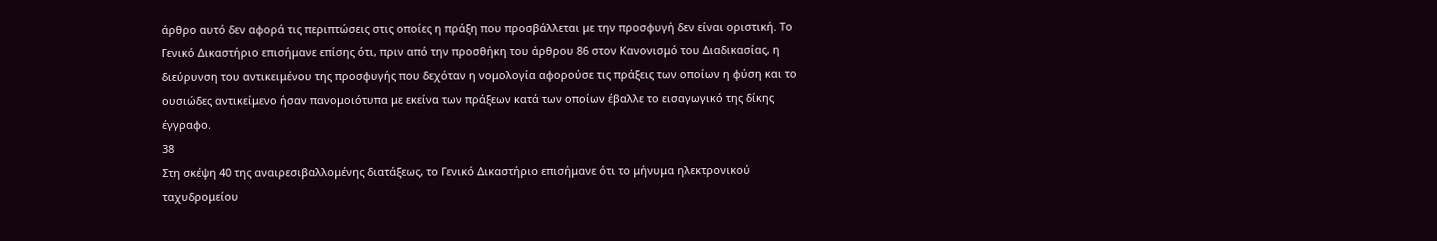άρθρο αυτό δεν αφορά τις περιπτώσεις στις οποίες η πράξη που προσβάλλεται με την προσφυγή δεν είναι οριστική. Το Γενικό Δικαστήριο επισήμανε επίσης ότι, πριν από την προσθήκη του άρθρου 86 στον Κανονισμό του Διαδικασίας, η διεύρυνση του αντικειμένου της προσφυγής που δεχόταν η νομολογία αφορούσε τις πράξεις των οποίων η φύση και το ουσιώδες αντικείμενο ήσαν πανομοιότυπα με εκείνα των πράξεων κατά των οποίων έβαλλε το εισαγωγικό της δίκης έγγραφο.
38
Στη σκέψη 40 της αναιρεσιβαλλομένης διατάξεως, το Γενικό Δικαστήριο επισήμανε ότι το μήνυμα ηλεκτρονικού ταχυδρομείου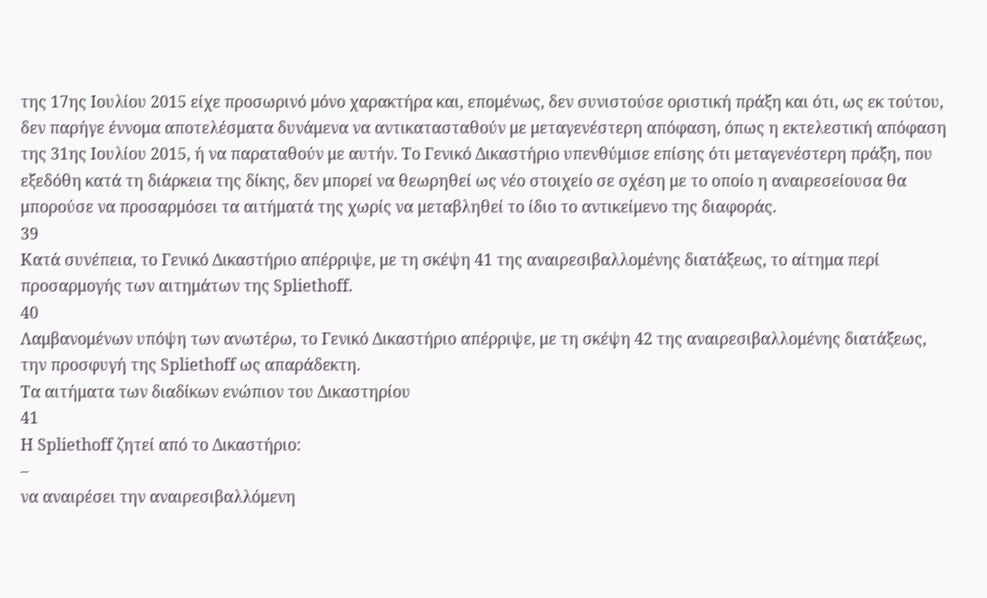της 17ης Ιουλίου 2015 είχε προσωρινό μόνο χαρακτήρα και, επομένως, δεν συνιστούσε οριστική πράξη και ότι, ως εκ τούτου, δεν παρήγε έννομα αποτελέσματα δυνάμενα να αντικατασταθούν με μεταγενέστερη απόφαση, όπως η εκτελεστική απόφαση της 31ης Ιουλίου 2015, ή να παραταθούν με αυτήν. Το Γενικό Δικαστήριο υπενθύμισε επίσης ότι μεταγενέστερη πράξη, που εξεδόθη κατά τη διάρκεια της δίκης, δεν μπορεί να θεωρηθεί ως νέο στοιχείο σε σχέση με το οποίο η αναιρεσείουσα θα μπορούσε να προσαρμόσει τα αιτήματά της χωρίς να μεταβληθεί το ίδιο το αντικείμενο της διαφοράς.
39
Κατά συνέπεια, το Γενικό Δικαστήριο απέρριψε, με τη σκέψη 41 της αναιρεσιβαλλομένης διατάξεως, το αίτημα περί προσαρμογής των αιτημάτων της Spliethoff.
40
Λαμβανομένων υπόψη των ανωτέρω, το Γενικό Δικαστήριο απέρριψε, με τη σκέψη 42 της αναιρεσιβαλλομένης διατάξεως, την προσφυγή της Spliethoff ως απαράδεκτη.
Τα αιτήματα των διαδίκων ενώπιον του Δικαστηρίου
41
Η Spliethoff ζητεί από το Δικαστήριο:
–
να αναιρέσει την αναιρεσιβαλλόμενη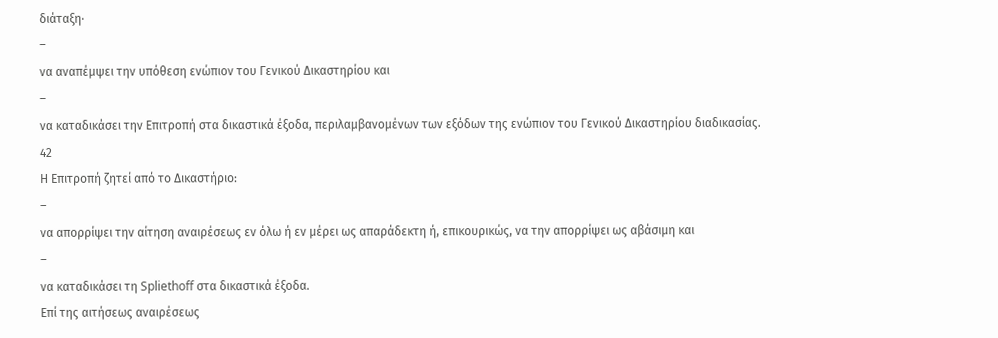διάταξη·
–
να αναπέμψει την υπόθεση ενώπιον του Γενικού Δικαστηρίου και
–
να καταδικάσει την Επιτροπή στα δικαστικά έξοδα, περιλαμβανομένων των εξόδων της ενώπιον του Γενικού Δικαστηρίου διαδικασίας.
42
Η Επιτροπή ζητεί από το Δικαστήριο:
–
να απορρίψει την αίτηση αναιρέσεως εν όλω ή εν μέρει ως απαράδεκτη ή, επικουρικώς, να την απορρίψει ως αβάσιμη και
–
να καταδικάσει τη Spliethoff στα δικαστικά έξοδα.
Επί της αιτήσεως αναιρέσεως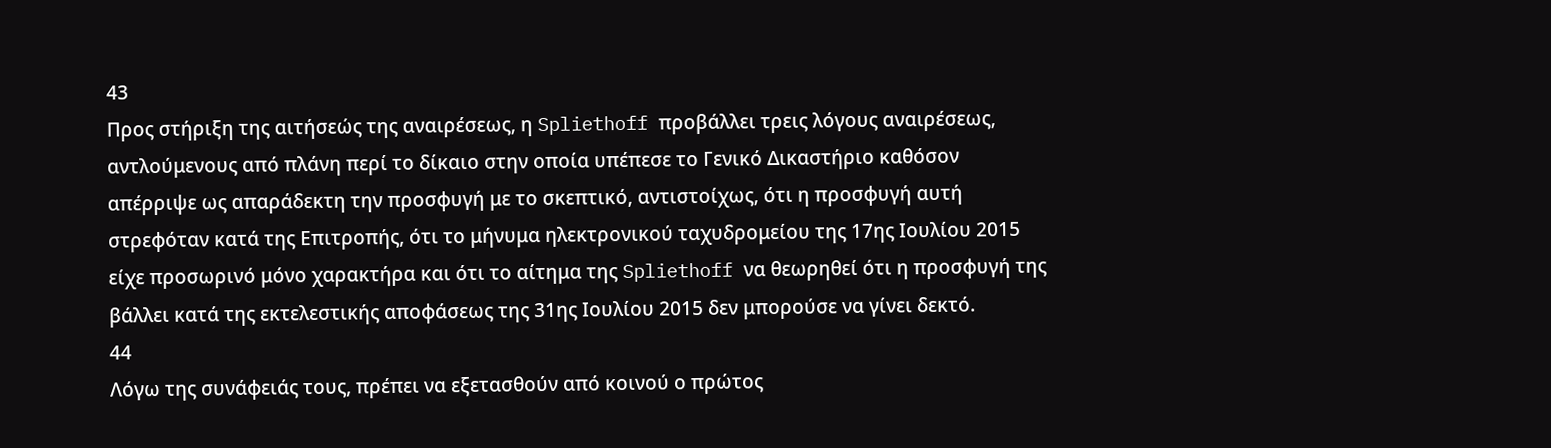43
Προς στήριξη της αιτήσεώς της αναιρέσεως, η Spliethoff προβάλλει τρεις λόγους αναιρέσεως, αντλούμενους από πλάνη περί το δίκαιο στην οποία υπέπεσε το Γενικό Δικαστήριο καθόσον απέρριψε ως απαράδεκτη την προσφυγή με το σκεπτικό, αντιστοίχως, ότι η προσφυγή αυτή στρεφόταν κατά της Επιτροπής, ότι το μήνυμα ηλεκτρονικού ταχυδρομείου της 17ης Ιουλίου 2015 είχε προσωρινό μόνο χαρακτήρα και ότι το αίτημα της Spliethoff να θεωρηθεί ότι η προσφυγή της βάλλει κατά της εκτελεστικής αποφάσεως της 31ης Ιουλίου 2015 δεν μπορούσε να γίνει δεκτό.
44
Λόγω της συνάφειάς τους, πρέπει να εξετασθούν από κοινού ο πρώτος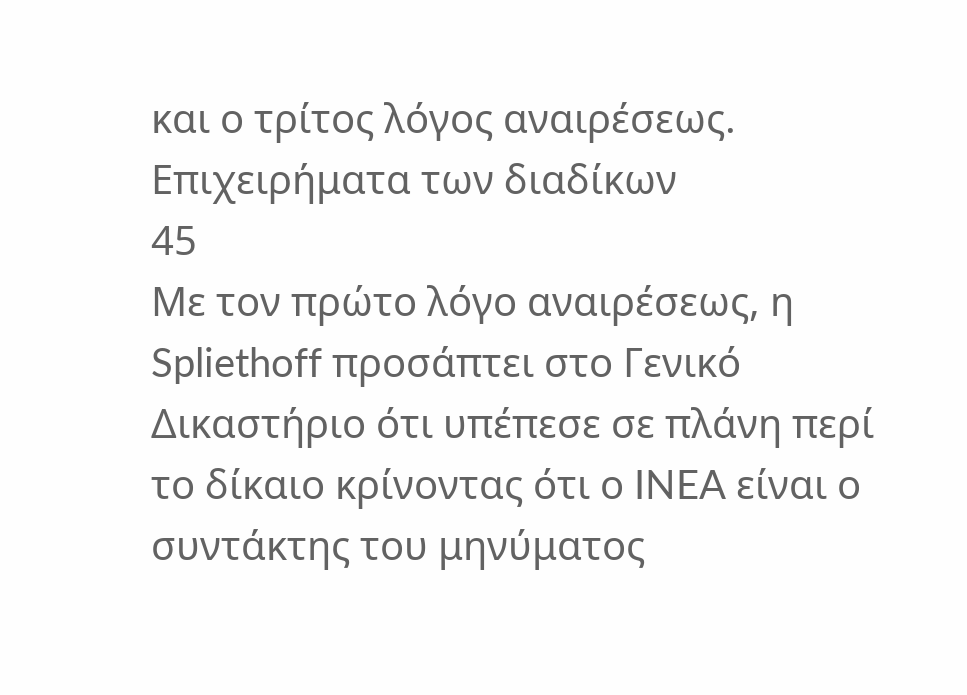και ο τρίτος λόγος αναιρέσεως.
Επιχειρήματα των διαδίκων
45
Με τον πρώτο λόγο αναιρέσεως, η Spliethoff προσάπτει στο Γενικό Δικαστήριο ότι υπέπεσε σε πλάνη περί το δίκαιο κρίνοντας ότι ο INEA είναι ο συντάκτης του μηνύματος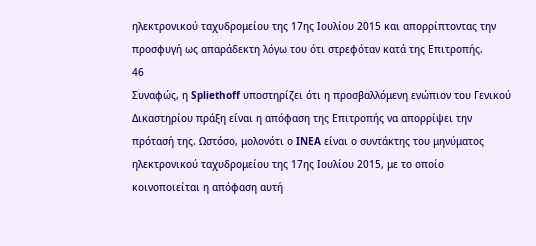ηλεκτρονικού ταχυδρομείου της 17ης Ιουλίου 2015 και απορρίπτοντας την προσφυγή ως απαράδεκτη λόγω του ότι στρεφόταν κατά της Επιτροπής.
46
Συναφώς, η Spliethoff υποστηρίζει ότι η προσβαλλόμενη ενώπιον του Γενικού Δικαστηρίου πράξη είναι η απόφαση της Επιτροπής να απορρίψει την πρότασή της. Ωστόσο, μολονότι ο INEA είναι ο συντάκτης του μηνύματος ηλεκτρονικού ταχυδρομείου της 17ης Ιουλίου 2015, με το οποίο κοινοποιείται η απόφαση αυτή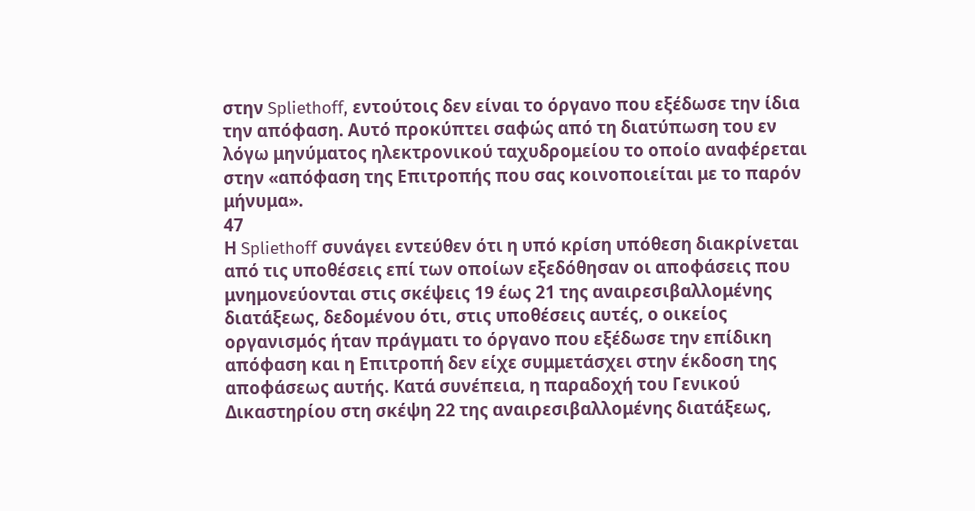στην Spliethoff, εντούτοις δεν είναι το όργανο που εξέδωσε την ίδια την απόφαση. Αυτό προκύπτει σαφώς από τη διατύπωση του εν λόγω μηνύματος ηλεκτρονικού ταχυδρομείου το οποίο αναφέρεται στην «απόφαση της Επιτροπής που σας κοινοποιείται με το παρόν μήνυμα».
47
Η Spliethoff συνάγει εντεύθεν ότι η υπό κρίση υπόθεση διακρίνεται από τις υποθέσεις επί των οποίων εξεδόθησαν οι αποφάσεις που μνημονεύονται στις σκέψεις 19 έως 21 της αναιρεσιβαλλομένης διατάξεως, δεδομένου ότι, στις υποθέσεις αυτές, ο οικείος οργανισμός ήταν πράγματι το όργανο που εξέδωσε την επίδικη απόφαση και η Επιτροπή δεν είχε συμμετάσχει στην έκδοση της αποφάσεως αυτής. Κατά συνέπεια, η παραδοχή του Γενικού Δικαστηρίου στη σκέψη 22 της αναιρεσιβαλλομένης διατάξεως,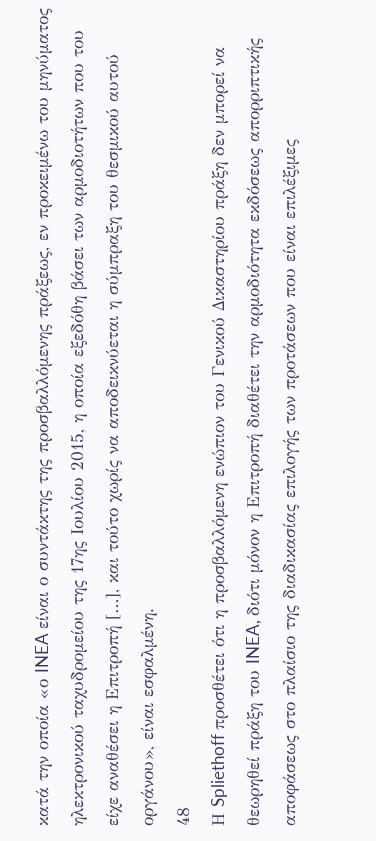κατά την οποία «ο INEA είναι ο συντάκτης της προσβαλλόμενης πράξεως, εν προκειμένω του μηνύματος ηλεκτρονικού ταχυδρομείου της 17ης Ιουλίου 2015, η οποία εξεδόθη βάσει των αρμοδιοτήτων που του είχε αναθέσει η Επιτροπή […], και τούτο χωρίς να αποδεικνύεται η σύμπραξη του θεσμικού αυτού οργάνου», είναι εσφαλμένη.
48
Η Spliethoff προσθέτει ότι η προσβαλλόμενη ενώπιον του Γενικού Δικαστηρίου πράξη δεν μπορεί να θεωρηθεί πράξη του INEA, διότι μόνον η Επιτροπή διαθέτει την αρμοδιότητα εκδόσεως απορριπτικής αποφάσεως στο πλαίσιο της διαδικασίας επιλογής των προτάσεων που είναι επιλέξιμες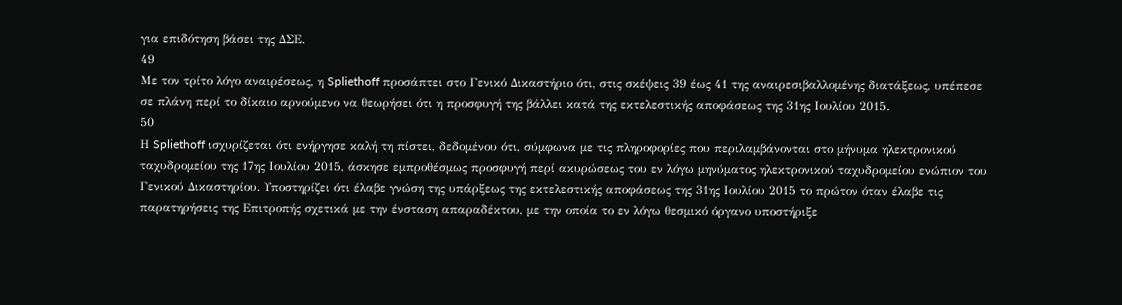για επιδότηση βάσει της ΔΣΕ.
49
Με τον τρίτο λόγο αναιρέσεως, η Spliethoff προσάπτει στο Γενικό Δικαστήριο ότι, στις σκέψεις 39 έως 41 της αναιρεσιβαλλομένης διατάξεως, υπέπεσε σε πλάνη περί το δίκαιο αρνούμενο να θεωρήσει ότι η προσφυγή της βάλλει κατά της εκτελεστικής αποφάσεως της 31ης Ιουλίου 2015.
50
Η Spliethoff ισχυρίζεται ότι ενήργησε καλή τη πίστει, δεδομένου ότι, σύμφωνα με τις πληροφορίες που περιλαμβάνονται στο μήνυμα ηλεκτρονικού ταχυδρομείου της 17ης Ιουλίου 2015, άσκησε εμπροθέσμως προσφυγή περί ακυρώσεως του εν λόγω μηνύματος ηλεκτρονικού ταχυδρομείου ενώπιον του Γενικού Δικαστηρίου. Υποστηρίζει ότι έλαβε γνώση της υπάρξεως της εκτελεστικής αποφάσεως της 31ης Ιουλίου 2015 το πρώτον όταν έλαβε τις παρατηρήσεις της Επιτροπής σχετικά με την ένσταση απαραδέκτου, με την οποία το εν λόγω θεσμικό όργανο υποστήριξε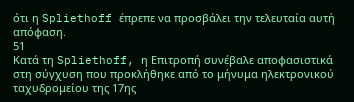ότι η Spliethoff έπρεπε να προσβάλει την τελευταία αυτή απόφαση.
51
Κατά τη Spliethoff, η Επιτροπή συνέβαλε αποφασιστικά στη σύγχυση που προκλήθηκε από το μήνυμα ηλεκτρονικού ταχυδρομείου της 17ης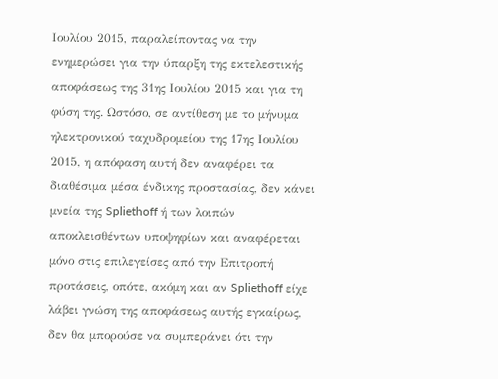Ιουλίου 2015, παραλείποντας να την ενημερώσει για την ύπαρξη της εκτελεστικής αποφάσεως της 31ης Ιουλίου 2015 και για τη φύση της. Ωστόσο, σε αντίθεση με το μήνυμα ηλεκτρονικού ταχυδρομείου της 17ης Ιουλίου 2015, η απόφαση αυτή δεν αναφέρει τα διαθέσιμα μέσα ένδικης προστασίας, δεν κάνει μνεία της Spliethoff ή των λοιπών αποκλεισθέντων υποψηφίων και αναφέρεται μόνο στις επιλεγείσες από την Επιτροπή προτάσεις, οπότε, ακόμη και αν Spliethoff είχε λάβει γνώση της αποφάσεως αυτής εγκαίρως, δεν θα μπορούσε να συμπεράνει ότι την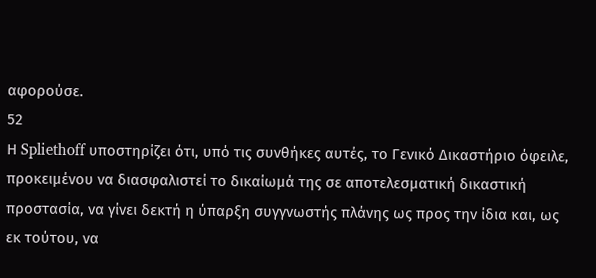αφορούσε.
52
Η Spliethoff υποστηρίζει ότι, υπό τις συνθήκες αυτές, το Γενικό Δικαστήριο όφειλε, προκειμένου να διασφαλιστεί το δικαίωμά της σε αποτελεσματική δικαστική προστασία, να γίνει δεκτή η ύπαρξη συγγνωστής πλάνης ως προς την ίδια και, ως εκ τούτου, να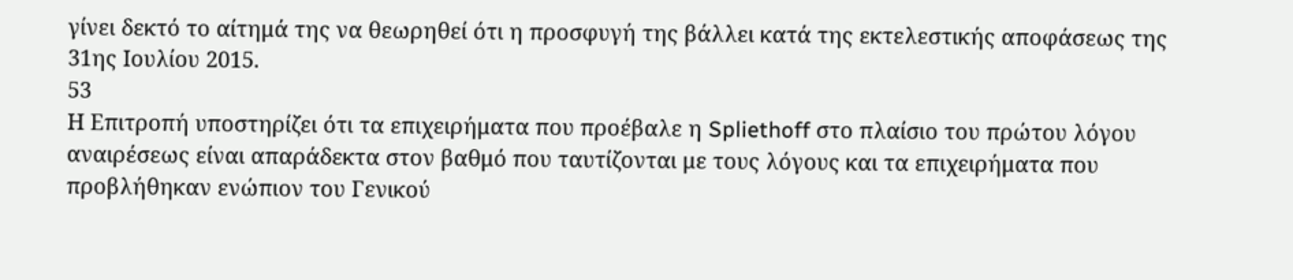γίνει δεκτό το αίτημά της να θεωρηθεί ότι η προσφυγή της βάλλει κατά της εκτελεστικής αποφάσεως της 31ης Ιουλίου 2015.
53
Η Επιτροπή υποστηρίζει ότι τα επιχειρήματα που προέβαλε η Spliethoff στο πλαίσιο του πρώτου λόγου αναιρέσεως είναι απαράδεκτα στον βαθμό που ταυτίζονται με τους λόγους και τα επιχειρήματα που προβλήθηκαν ενώπιον του Γενικού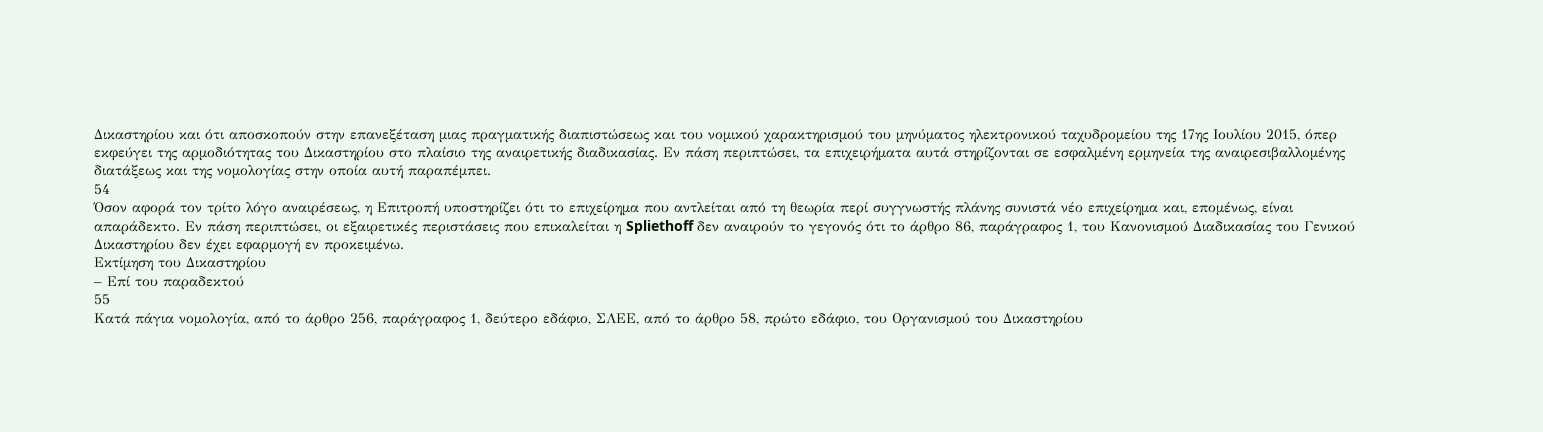Δικαστηρίου και ότι αποσκοπούν στην επανεξέταση μιας πραγματικής διαπιστώσεως και του νομικού χαρακτηρισμού του μηνύματος ηλεκτρονικού ταχυδρομείου της 17ης Ιουλίου 2015, όπερ εκφεύγει της αρμοδιότητας του Δικαστηρίου στο πλαίσιο της αναιρετικής διαδικασίας. Εν πάση περιπτώσει, τα επιχειρήματα αυτά στηρίζονται σε εσφαλμένη ερμηνεία της αναιρεσιβαλλομένης διατάξεως και της νομολογίας στην οποία αυτή παραπέμπει.
54
Όσον αφορά τον τρίτο λόγο αναιρέσεως, η Επιτροπή υποστηρίζει ότι το επιχείρημα που αντλείται από τη θεωρία περί συγγνωστής πλάνης συνιστά νέο επιχείρημα και, επομένως, είναι απαράδεκτο. Εν πάση περιπτώσει, οι εξαιρετικές περιστάσεις που επικαλείται η Spliethoff δεν αναιρούν το γεγονός ότι το άρθρο 86, παράγραφος 1, του Κανονισμού Διαδικασίας του Γενικού Δικαστηρίου δεν έχει εφαρμογή εν προκειμένω.
Εκτίμηση του Δικαστηρίου
– Επί του παραδεκτού
55
Κατά πάγια νομολογία, από το άρθρο 256, παράγραφος 1, δεύτερο εδάφιο, ΣΛΕΕ, από το άρθρο 58, πρώτο εδάφιο, του Οργανισμού του Δικαστηρίου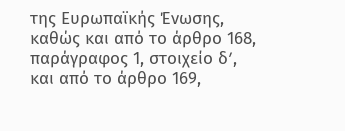της Ευρωπαϊκής Ένωσης, καθώς και από το άρθρο 168, παράγραφος 1, στοιχείο δʹ, και από το άρθρο 169,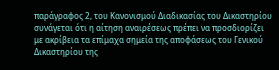παράγραφος 2, του Κανονισμού Διαδικασίας του Δικαστηρίου συνάγεται ότι η αίτηση αναιρέσεως πρέπει να προσδιορίζει με ακρίβεια τα επίμαχα σημεία της αποφάσεως του Γενικού Δικαστηρίου της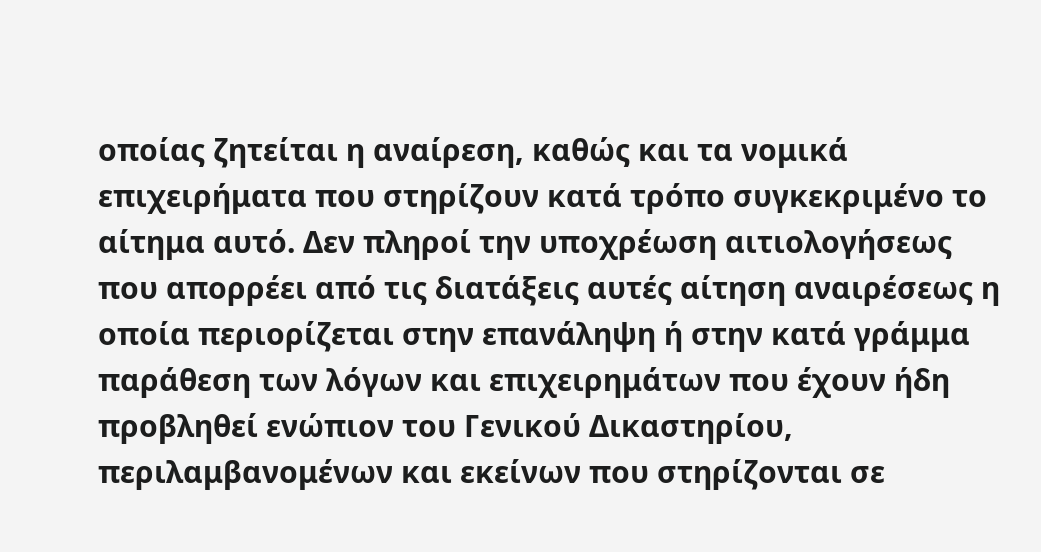οποίας ζητείται η αναίρεση, καθώς και τα νομικά επιχειρήματα που στηρίζουν κατά τρόπο συγκεκριμένο το αίτημα αυτό. Δεν πληροί την υποχρέωση αιτιολογήσεως που απορρέει από τις διατάξεις αυτές αίτηση αναιρέσεως η οποία περιορίζεται στην επανάληψη ή στην κατά γράμμα παράθεση των λόγων και επιχειρημάτων που έχουν ήδη προβληθεί ενώπιον του Γενικού Δικαστηρίου, περιλαμβανομένων και εκείνων που στηρίζονται σε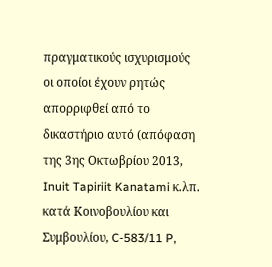πραγματικούς ισχυρισμούς οι οποίοι έχουν ρητώς απορριφθεί από το δικαστήριο αυτό (απόφαση της 3ης Οκτωβρίου 2013, Inuit Tapiriit Kanatami κ.λπ. κατά Κοινοβουλίου και Συμβουλίου, C‑583/11 P,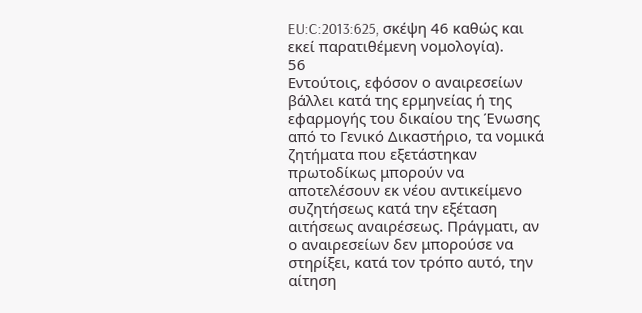EU:C:2013:625, σκέψη 46 καθώς και εκεί παρατιθέμενη νομολογία).
56
Εντούτοις, εφόσον ο αναιρεσείων βάλλει κατά της ερμηνείας ή της εφαρμογής του δικαίου της Ένωσης από το Γενικό Δικαστήριο, τα νομικά ζητήματα που εξετάστηκαν πρωτοδίκως μπορούν να αποτελέσουν εκ νέου αντικείμενο συζητήσεως κατά την εξέταση αιτήσεως αναιρέσεως. Πράγματι, αν ο αναιρεσείων δεν μπορούσε να στηρίξει, κατά τον τρόπο αυτό, την αίτηση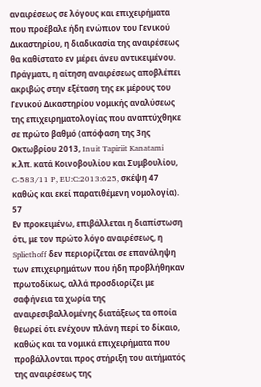αναιρέσεως σε λόγους και επιχειρήματα που προέβαλε ήδη ενώπιον του Γενικού Δικαστηρίου, η διαδικασία της αναιρέσεως θα καθίστατο εν μέρει άνευ αντικειμένου. Πράγματι, η αίτηση αναιρέσεως αποβλέπει ακριβώς στην εξέταση της εκ μέρους του Γενικού Δικαστηρίου νομικής αναλύσεως της επιχειρηματολογίας που αναπτύχθηκε σε πρώτο βαθμό (απόφαση της 3ης Οκτωβρίου 2013, Inuit Tapiriit Kanatami κ.λπ. κατά Κοινοβουλίου και Συμβουλίου, C‑583/11 P, EU:C:2013:625, σκέψη 47 καθώς και εκεί παρατιθέμενη νομολογία).
57
Εν προκειμένω, επιβάλλεται η διαπίστωση ότι, με τον πρώτο λόγο αναιρέσεως, η Spliethoff δεν περιορίζεται σε επανάληψη των επιχειρημάτων που ήδη προβλήθηκαν πρωτοδίκως, αλλά προσδιορίζει με σαφήνεια τα χωρία της αναιρεσιβαλλομένης διατάξεως τα οποία θεωρεί ότι ενέχουν πλάνη περί το δίκαιο, καθώς και τα νομικά επιχειρήματα που προβάλλονται προς στήριξη του αιτήματός της αναιρέσεως της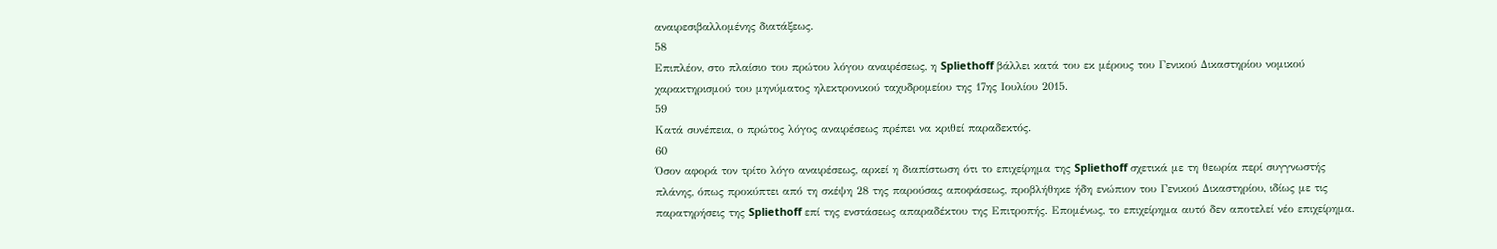αναιρεσιβαλλομένης διατάξεως.
58
Επιπλέον, στο πλαίσιο του πρώτου λόγου αναιρέσεως, η Spliethoff βάλλει κατά του εκ μέρους του Γενικού Δικαστηρίου νομικού χαρακτηρισμού του μηνύματος ηλεκτρονικού ταχυδρομείου της 17ης Ιουλίου 2015.
59
Κατά συνέπεια, ο πρώτος λόγος αναιρέσεως πρέπει να κριθεί παραδεκτός.
60
Όσον αφορά τον τρίτο λόγο αναιρέσεως, αρκεί η διαπίστωση ότι το επιχείρημα της Spliethoff σχετικά με τη θεωρία περί συγγνωστής πλάνης, όπως προκύπτει από τη σκέψη 28 της παρούσας αποφάσεως, προβλήθηκε ήδη ενώπιον του Γενικού Δικαστηρίου, ιδίως με τις παρατηρήσεις της Spliethoff επί της ενστάσεως απαραδέκτου της Επιτροπής. Επομένως, το επιχείρημα αυτό δεν αποτελεί νέο επιχείρημα.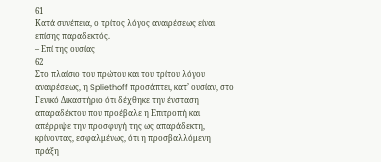61
Κατά συνέπεια, ο τρίτος λόγος αναιρέσεως είναι επίσης παραδεκτός.
– Επί της ουσίας
62
Στο πλαίσιο του πρώτου και του τρίτου λόγου αναιρέσεως, η Spliethoff προσάπτει, κατ’ ουσίαν, στο Γενικό Δικαστήριο ότι δέχθηκε την ένσταση απαραδέκτου που προέβαλε η Επιτροπή και απέρριψε την προσφυγή της ως απαράδεκτη, κρίνοντας, εσφαλμένως, ότι η προσβαλλόμενη πράξη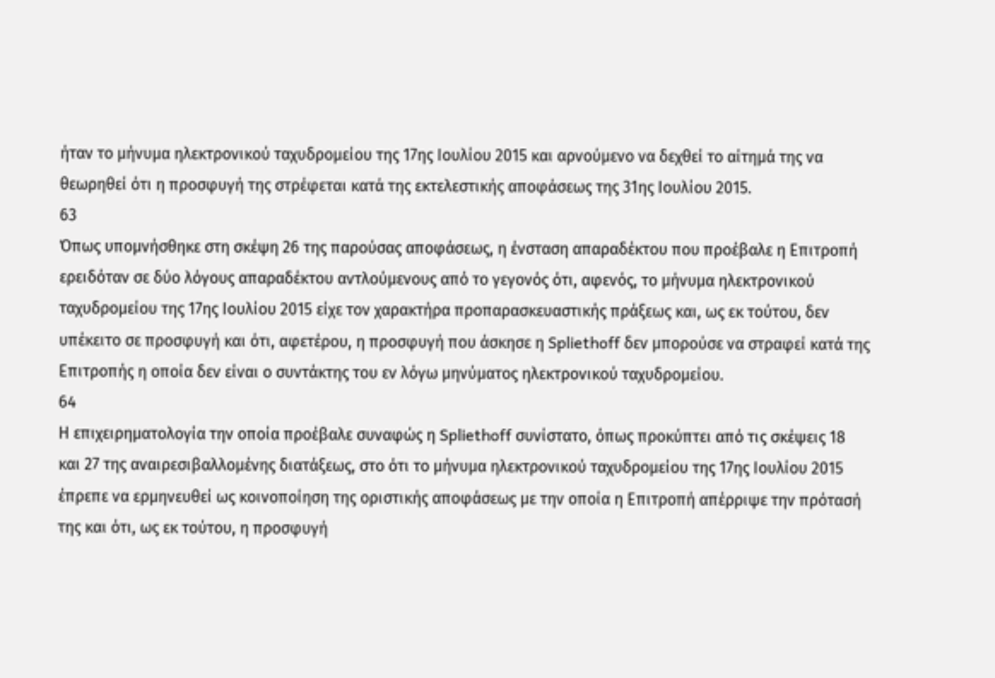ήταν το μήνυμα ηλεκτρονικού ταχυδρομείου της 17ης Ιουλίου 2015 και αρνούμενο να δεχθεί το αίτημά της να θεωρηθεί ότι η προσφυγή της στρέφεται κατά της εκτελεστικής αποφάσεως της 31ης Ιουλίου 2015.
63
Όπως υπομνήσθηκε στη σκέψη 26 της παρούσας αποφάσεως, η ένσταση απαραδέκτου που προέβαλε η Επιτροπή ερειδόταν σε δύο λόγους απαραδέκτου αντλούμενους από το γεγονός ότι, αφενός, το μήνυμα ηλεκτρονικού ταχυδρομείου της 17ης Ιουλίου 2015 είχε τον χαρακτήρα προπαρασκευαστικής πράξεως και, ως εκ τούτου, δεν υπέκειτο σε προσφυγή και ότι, αφετέρου, η προσφυγή που άσκησε η Spliethoff δεν μπορούσε να στραφεί κατά της Επιτροπής η οποία δεν είναι ο συντάκτης του εν λόγω μηνύματος ηλεκτρονικού ταχυδρομείου.
64
Η επιχειρηματολογία την οποία προέβαλε συναφώς η Spliethoff συνίστατο, όπως προκύπτει από τις σκέψεις 18 και 27 της αναιρεσιβαλλομένης διατάξεως, στο ότι το μήνυμα ηλεκτρονικού ταχυδρομείου της 17ης Ιουλίου 2015 έπρεπε να ερμηνευθεί ως κοινοποίηση της οριστικής αποφάσεως με την οποία η Επιτροπή απέρριψε την πρότασή της και ότι, ως εκ τούτου, η προσφυγή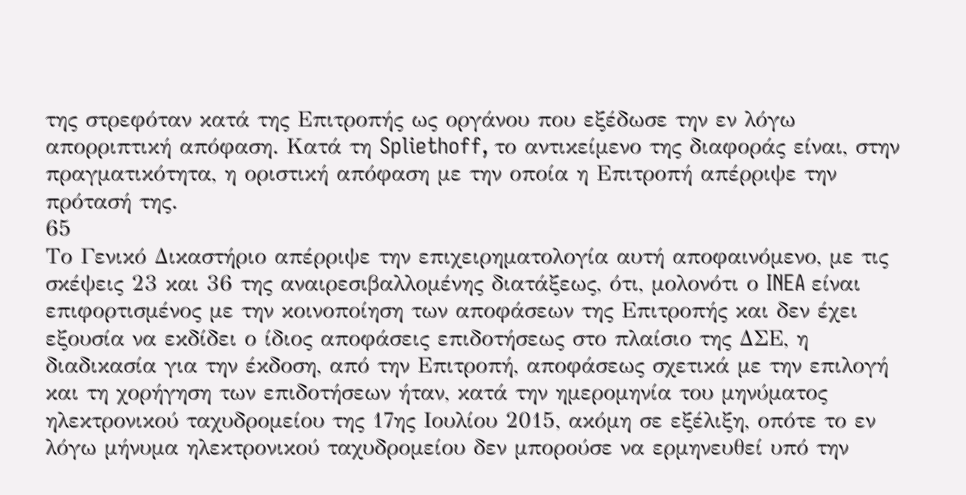της στρεφόταν κατά της Επιτροπής ως οργάνου που εξέδωσε την εν λόγω απορριπτική απόφαση. Κατά τη Spliethoff, το αντικείμενο της διαφοράς είναι, στην πραγματικότητα, η οριστική απόφαση με την οποία η Επιτροπή απέρριψε την πρότασή της.
65
Το Γενικό Δικαστήριο απέρριψε την επιχειρηματολογία αυτή αποφαινόμενο, με τις σκέψεις 23 και 36 της αναιρεσιβαλλομένης διατάξεως, ότι, μολονότι ο INEA είναι επιφορτισμένος με την κοινοποίηση των αποφάσεων της Επιτροπής και δεν έχει εξουσία να εκδίδει ο ίδιος αποφάσεις επιδοτήσεως στο πλαίσιο της ΔΣΕ, η διαδικασία για την έκδοση, από την Επιτροπή, αποφάσεως σχετικά με την επιλογή και τη χορήγηση των επιδοτήσεων ήταν, κατά την ημερομηνία του μηνύματος ηλεκτρονικού ταχυδρομείου της 17ης Ιουλίου 2015, ακόμη σε εξέλιξη, οπότε το εν λόγω μήνυμα ηλεκτρονικού ταχυδρομείου δεν μπορούσε να ερμηνευθεί υπό την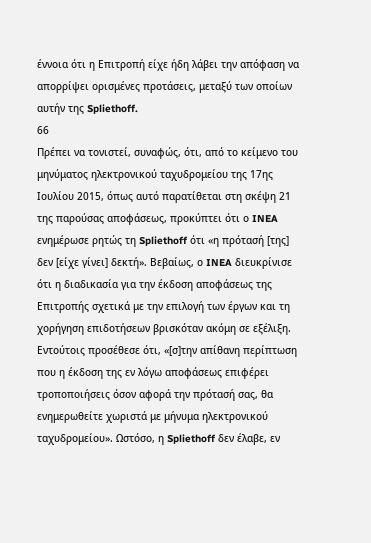έννοια ότι η Επιτροπή είχε ήδη λάβει την απόφαση να απορρίψει ορισμένες προτάσεις, μεταξύ των οποίων αυτήν της Spliethoff.
66
Πρέπει να τονιστεί, συναφώς, ότι, από το κείμενο του μηνύματος ηλεκτρονικού ταχυδρομείου της 17ης Ιουλίου 2015, όπως αυτό παρατίθεται στη σκέψη 21 της παρούσας αποφάσεως, προκύπτει ότι ο INEA ενημέρωσε ρητώς τη Spliethoff ότι «η πρότασή [της] δεν [είχε γίνει] δεκτή». Βεβαίως, ο INEA διευκρίνισε ότι η διαδικασία για την έκδοση αποφάσεως της Επιτροπής σχετικά με την επιλογή των έργων και τη χορήγηση επιδοτήσεων βρισκόταν ακόμη σε εξέλιξη. Εντούτοις προσέθεσε ότι, «[σ]την απίθανη περίπτωση που η έκδοση της εν λόγω αποφάσεως επιφέρει τροποποιήσεις όσον αφορά την πρότασή σας, θα ενημερωθείτε χωριστά με μήνυμα ηλεκτρονικού ταχυδρομείου». Ωστόσο, η Spliethoff δεν έλαβε, εν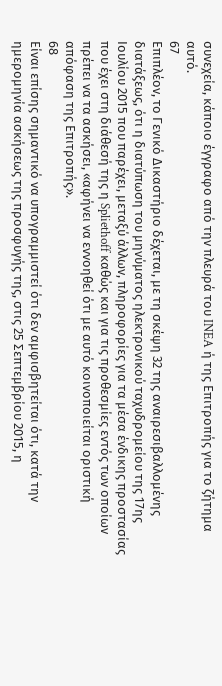συνεχεία, κάποιο έγγραφο από την πλευρά του INEA ή της Επιτροπής για το ζήτημα αυτό.
67
Επιπλέον, το Γενικό Δικαστήριο δέχεται, με τη σκέψη 32 της αναιρεσιβαλλομένης διατάξεως, ότι η διατύπωση του μηνύματος ηλεκτρονικού ταχυδρομείου της 17ης Ιουλίου 2015 που παρέχει, μεταξύ άλλων, πληροφορίες για τα μέσα ένδικης προστασίας που έχει στη διάθεσή της η Spliethoff καθώς και για τις προθεσμίες εντός των οποίων πρέπει να τα ασκήσει, «αφήνει να εννοηθεί ότι με αυτό κοινοποιείται οριστική απόφαση της Επιτροπής».
68
Είναι επίσης σημαντικό να υπογραμμιστεί ότι δεν αμφισβητείται ότι, κατά την ημερομηνία ασκήσεως της προσφυγής της, στις 25 Σεπτεμβρίου 2015, η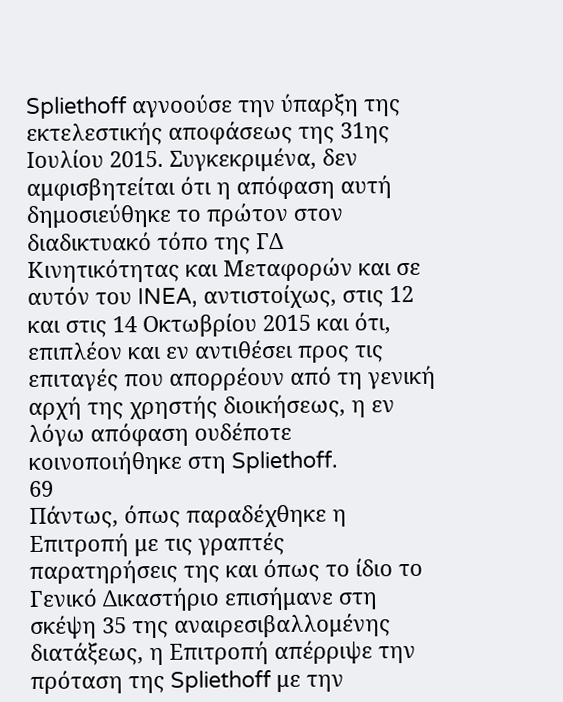Spliethoff αγνοούσε την ύπαρξη της εκτελεστικής αποφάσεως της 31ης Ιουλίου 2015. Συγκεκριμένα, δεν αμφισβητείται ότι η απόφαση αυτή δημοσιεύθηκε το πρώτον στον διαδικτυακό τόπο της ΓΔ Κινητικότητας και Μεταφορών και σε αυτόν του INEA, αντιστοίχως, στις 12 και στις 14 Οκτωβρίου 2015 και ότι, επιπλέον και εν αντιθέσει προς τις επιταγές που απορρέουν από τη γενική αρχή της χρηστής διοικήσεως, η εν λόγω απόφαση ουδέποτε κοινοποιήθηκε στη Spliethoff.
69
Πάντως, όπως παραδέχθηκε η Επιτροπή με τις γραπτές παρατηρήσεις της και όπως το ίδιο το Γενικό Δικαστήριο επισήμανε στη σκέψη 35 της αναιρεσιβαλλομένης διατάξεως, η Επιτροπή απέρριψε την πρόταση της Spliethoff με την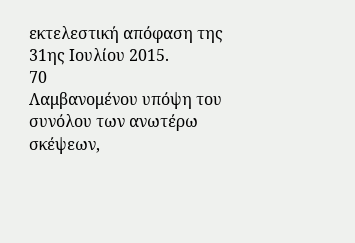εκτελεστική απόφαση της 31ης Ιουλίου 2015.
70
Λαμβανομένου υπόψη του συνόλου των ανωτέρω σκέψεων,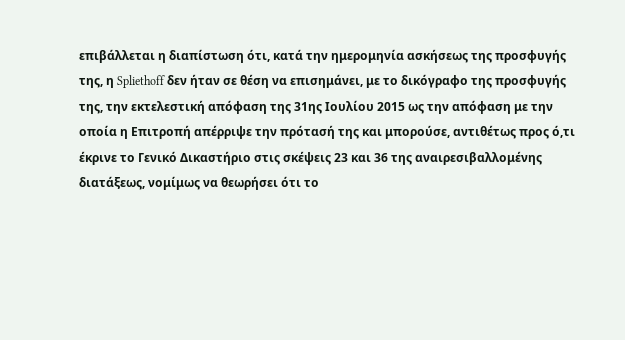επιβάλλεται η διαπίστωση ότι, κατά την ημερομηνία ασκήσεως της προσφυγής της, η Spliethoff δεν ήταν σε θέση να επισημάνει, με το δικόγραφο της προσφυγής της, την εκτελεστική απόφαση της 31ης Ιουλίου 2015 ως την απόφαση με την οποία η Επιτροπή απέρριψε την πρότασή της και μπορούσε, αντιθέτως προς ό,τι έκρινε το Γενικό Δικαστήριο στις σκέψεις 23 και 36 της αναιρεσιβαλλομένης διατάξεως, νομίμως να θεωρήσει ότι το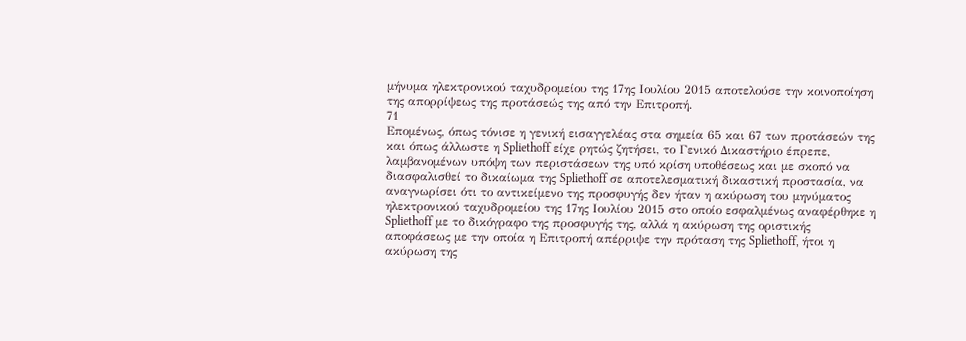μήνυμα ηλεκτρονικού ταχυδρομείου της 17ης Ιουλίου 2015 αποτελούσε την κοινοποίηση της απορρίψεως της προτάσεώς της από την Επιτροπή.
71
Επομένως, όπως τόνισε η γενική εισαγγελέας στα σημεία 65 και 67 των προτάσεών της και όπως άλλωστε η Spliethoff είχε ρητώς ζητήσει, το Γενικό Δικαστήριο έπρεπε, λαμβανομένων υπόψη των περιστάσεων της υπό κρίση υποθέσεως και με σκοπό να διασφαλισθεί το δικαίωμα της Spliethoff σε αποτελεσματική δικαστική προστασία, να αναγνωρίσει ότι το αντικείμενο της προσφυγής δεν ήταν η ακύρωση του μηνύματος ηλεκτρονικού ταχυδρομείου της 17ης Ιουλίου 2015 στο οποίο εσφαλμένως αναφέρθηκε η Spliethoff με το δικόγραφο της προσφυγής της, αλλά η ακύρωση της οριστικής αποφάσεως με την οποία η Επιτροπή απέρριψε την πρόταση της Spliethoff, ήτοι η ακύρωση της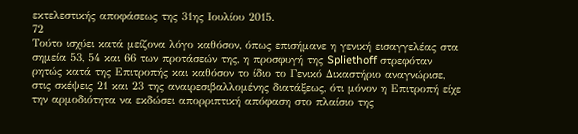εκτελεστικής αποφάσεως της 31ης Ιουλίου 2015.
72
Τούτο ισχύει κατά μείζονα λόγο καθόσον, όπως επισήμανε η γενική εισαγγελέας στα σημεία 53, 54 και 66 των προτάσεών της, η προσφυγή της Spliethoff στρεφόταν ρητώς κατά της Επιτροπής και καθόσον το ίδιο το Γενικό Δικαστήριο αναγνώρισε, στις σκέψεις 21 και 23 της αναιρεσιβαλλομένης διατάξεως, ότι μόνον η Επιτροπή είχε την αρμοδιότητα να εκδώσει απορριπτική απόφαση στο πλαίσιο της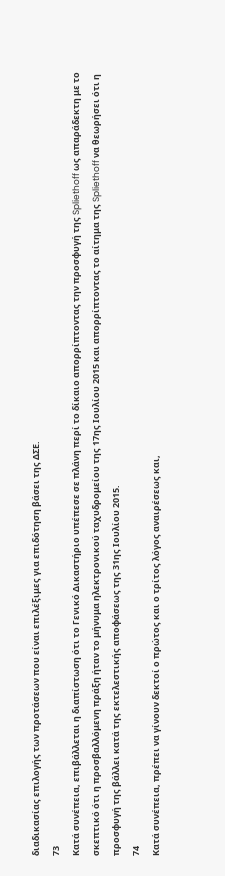διαδικασίας επιλογής των προτάσεων που είναι επιλέξιμες για επιδότηση βάσει της ΔΣΕ.
73
Κατά συνέπεια, επιβάλλεται η διαπίστωση ότι το Γενικό Δικαστήριο υπέπεσε σε πλάνη περί το δίκαιο απορρίπτοντας την προσφυγή της Spliethoff ως απαράδεκτη με το σκεπτικό ότι η προσβαλλόμενη πράξη ήταν το μήνυμα ηλεκτρονικού ταχυδρομείου της 17ης Ιουλίου 2015 και απορρίπτοντας το αίτημα της Spliethoff να θεωρήσει ότι η προσφυγή της βάλλει κατά της εκτελεστικής αποφάσεως της 31ης Ιουλίου 2015.
74
Κατά συνέπεια, πρέπει να γίνουν δεκτοί ο πρώτος και ο τρίτος λόγος αναιρέσεως και,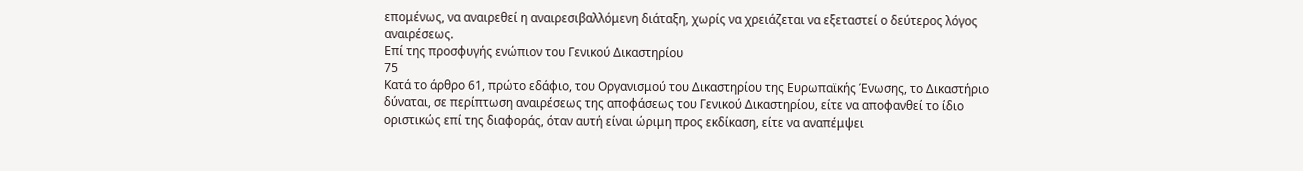επομένως, να αναιρεθεί η αναιρεσιβαλλόμενη διάταξη, χωρίς να χρειάζεται να εξεταστεί ο δεύτερος λόγος αναιρέσεως.
Επί της προσφυγής ενώπιον του Γενικού Δικαστηρίου
75
Κατά το άρθρο 61, πρώτο εδάφιο, του Οργανισμού του Δικαστηρίου της Ευρωπαϊκής Ένωσης, το Δικαστήριο δύναται, σε περίπτωση αναιρέσεως της αποφάσεως του Γενικού Δικαστηρίου, είτε να αποφανθεί το ίδιο οριστικώς επί της διαφοράς, όταν αυτή είναι ώριμη προς εκδίκαση, είτε να αναπέμψει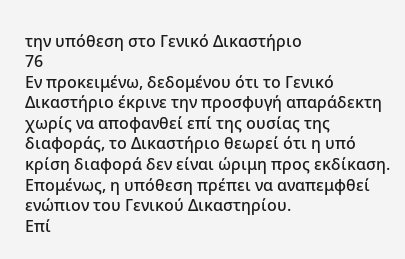την υπόθεση στο Γενικό Δικαστήριο
76
Εν προκειμένω, δεδομένου ότι το Γενικό Δικαστήριο έκρινε την προσφυγή απαράδεκτη χωρίς να αποφανθεί επί της ουσίας της διαφοράς, το Δικαστήριο θεωρεί ότι η υπό κρίση διαφορά δεν είναι ώριμη προς εκδίκαση. Επομένως, η υπόθεση πρέπει να αναπεμφθεί ενώπιον του Γενικού Δικαστηρίου.
Επί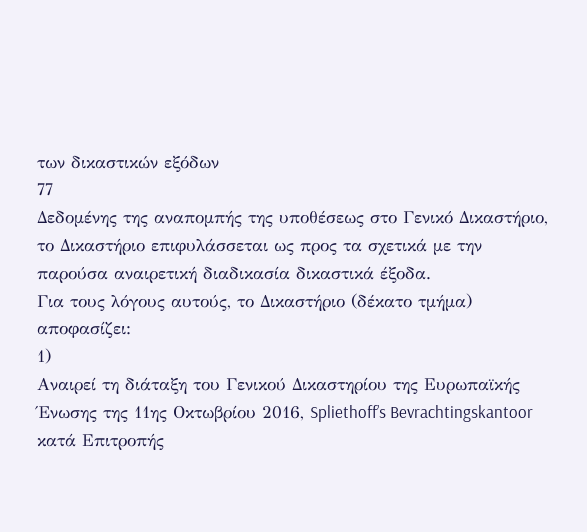των δικαστικών εξόδων
77
Δεδομένης της αναπομπής της υποθέσεως στο Γενικό Δικαστήριο, το Δικαστήριο επιφυλάσσεται ως προς τα σχετικά με την παρούσα αναιρετική διαδικασία δικαστικά έξοδα.
Για τους λόγους αυτούς, το Δικαστήριο (δέκατο τμήμα) αποφασίζει:
1)
Αναιρεί τη διάταξη του Γενικού Δικαστηρίου της Ευρωπαϊκής Ένωσης της 11ης Οκτωβρίου 2016, Spliethoff’s Bevrachtingskantoor κατά Επιτροπής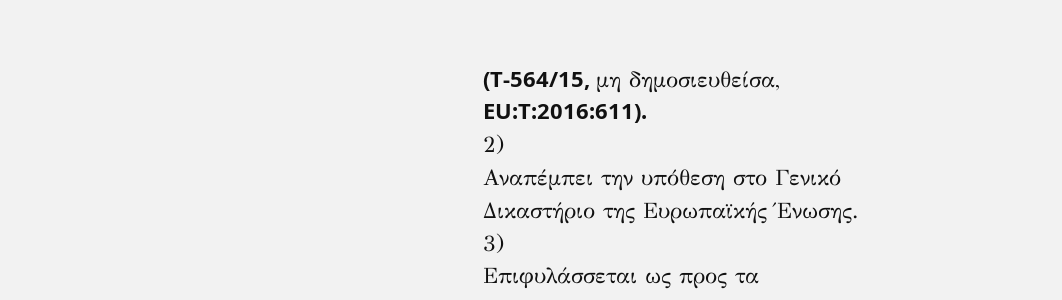(T‑564/15, μη δημοσιευθείσα, EU:T:2016:611).
2)
Αναπέμπει την υπόθεση στο Γενικό Δικαστήριο της Ευρωπαϊκής Ένωσης.
3)
Επιφυλάσσεται ως προς τα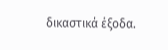δικαστικά έξοδα.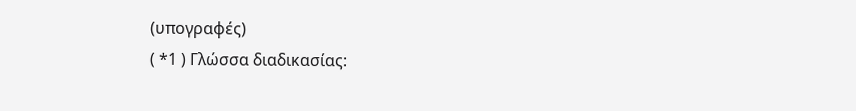(υπογραφές)
( *1 ) Γλώσσα διαδικασίας: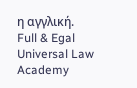η αγγλική.
Full & Egal Universal Law Academy